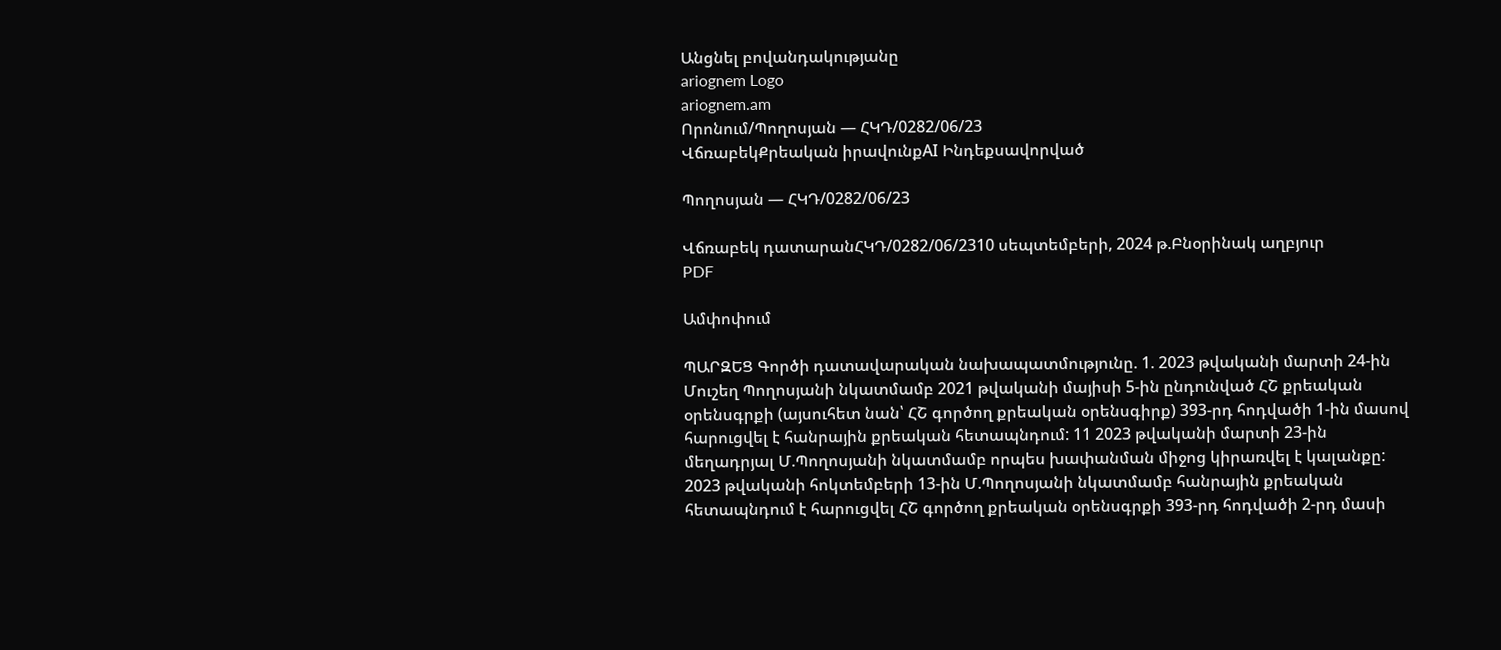Անցնել բովանդակությանը
ariognem Logo
ariognem.am
Որոնում/Պողոսյան — ՀԿԴ/0282/06/23
ՎճռաբեկՔրեական իրավունքAI Ինդեքսավորված

Պողոսյան — ՀԿԴ/0282/06/23

Վճռաբեկ դատարանՀԿԴ/0282/06/2310 սեպտեմբերի, 2024 թ.Բնօրինակ աղբյուր
PDF

Ամփոփում

ՊԱՐԶԵՑ Գործի դատավարական նախապատմությունը. 1. 2023 թվականի մարտի 24-ին Մուշեղ Պողոսյանի նկատմամբ 2021 թվականի մայիսի 5-ին ընդունված ՀՇ քրեական օրենսգրքի (այսուհետ նան՝ ՀՇ գործող քրեական օրենսգիրք) 393-րդ հոդվածի 1-ին մասով հարուցվել է հանրային քրեական հետապնդում: 11 2023 թվականի մարտի 23-ին մեղադրյալ Մ.Պողոսյանի նկատմամբ որպես խափանման միջոց կիրառվել է կալանքը: 2023 թվականի հոկտեմբերի 13-ին Մ.Պողոսյանի նկատմամբ հանրային քրեական հետապնդում է հարուցվել ՀՇ գործող քրեական օրենսգրքի 393-րդ հոդվածի 2-րդ մասի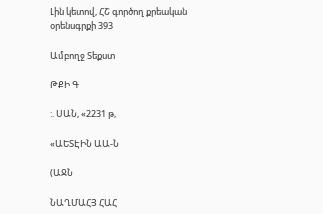Լին կետով, ՀՇ գործող քրեական օրենսգրքի 393

Ամբողջ Տեքստ

ԹՔԻ Գ

:. ՍԱՆ, «2231 թ,

«ԱԵՏԷԻՆ ԱԱ-Ն

(ԱՋՆ

ՆԱՂՄԱՀՅ ՀԱՀ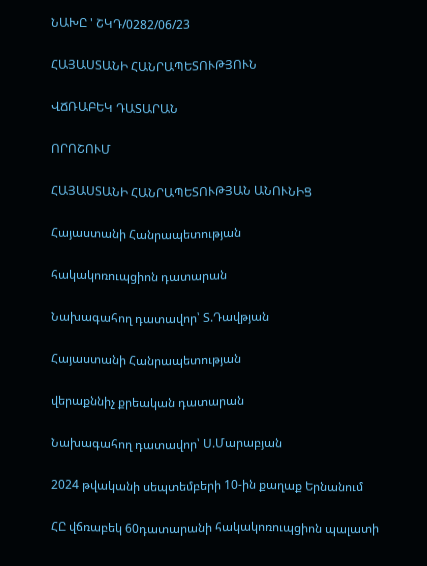ՆԱԽԸ ' ՇԿԴ/0282/06/23

ՀԱՅԱՍՏԱՆԻ ՀԱՆՐԱՊԵՏՈՒԹՅՈՒՆ

ՎՃՌԱԲԵԿ ԴԱՏԱՐԱՆ

ՈՐՈՇՈՒՄ

ՀԱՅԱՍՏԱՆԻ ՀԱՆՐԱՊԵՏՈՒԹՅԱՆ ԱՆՈՒՆԻՑ

Հայաստանի Հանրապետության

հակակոռուպցիոն դատարան

Նախագահող դատավոր՝ Տ.Դավթյան

Հայաստանի Հանրապետության

վերաքննիչ քրեական դատարան

Նախագահող դատավոր՝ Ս.Մարաբյան

2024 թվականի սեպտեմբերի 10-ին քաղաք Երնանում

ՀԸ վճռաբեկ 60դատարանի հակակոռուպցիոն պալատի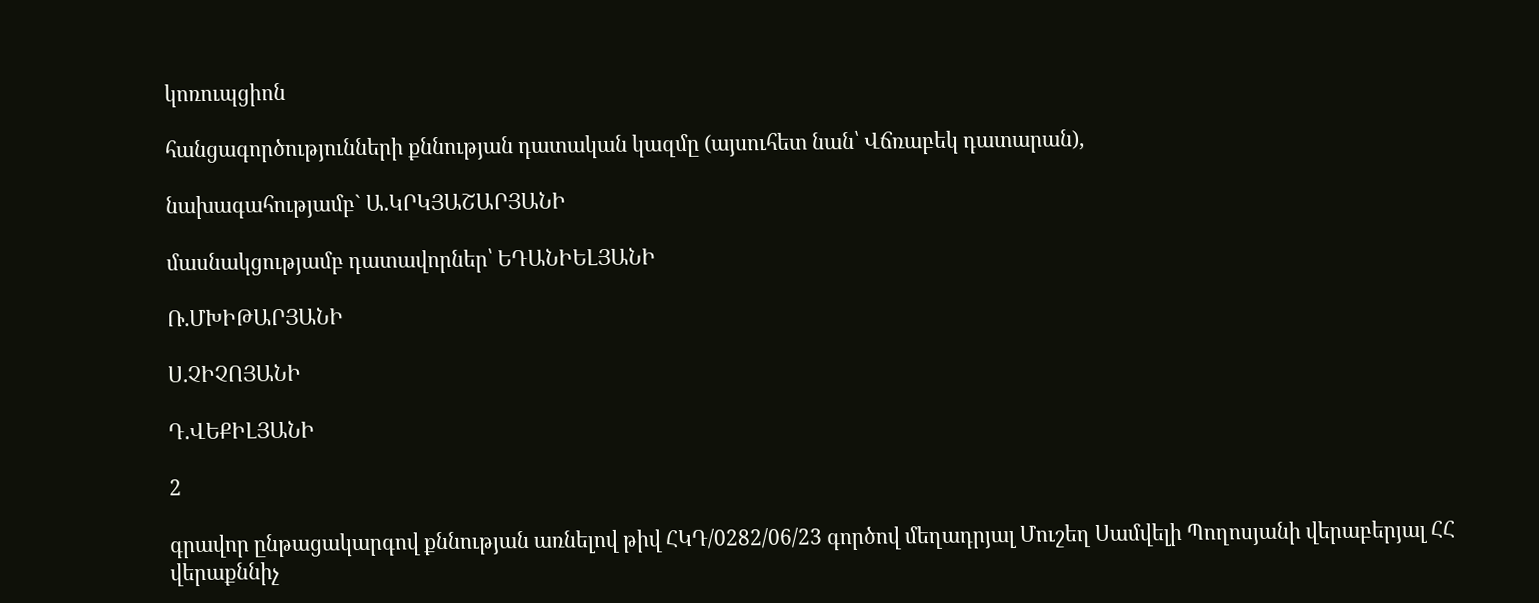կոռուպցիոն

հանցագործությունների քննության դատական կազմը (այսուհետ նան՝ Վճռաբեկ դատարան),

նախագահությամբ` Ա.ԿՐԿՅԱՇԱՐՅԱՆԻ

մասնակցությամբ դատավորներ՝ ԵԴԱՆԻԵԼՅԱՆԻ

Ռ.ՄԽԻԹԱՐՅԱՆԻ

Ս.ՉԻՉՈՅԱՆԻ

Դ.ՎԵՔԻԼՅԱՆԻ

2

գրավոր ընթացակարգով քննության առնելով թիվ ՀԿԴ/0282/06/23 գործով մեղադրյալ Մուշեղ Սամվելի Պողոսյանի վերաբերյալ ՀՀ վերաքննիչ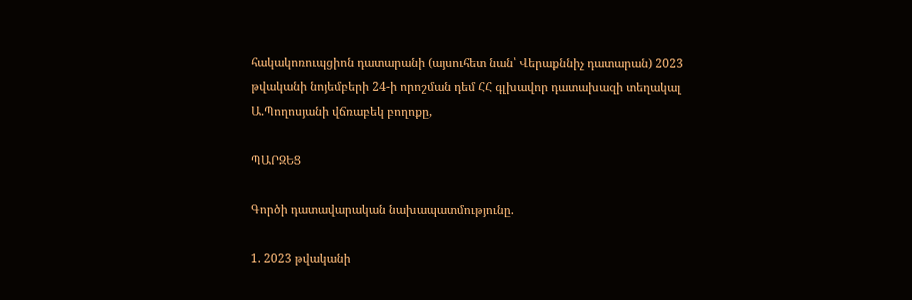հակակոռուպցիոն դատարանի (այսուհետ նան՝ Վերաքննիչ դատարան) 2023 թվականի նոյեմբերի 24-ի որոշման դեմ ՀՀ գլխավոր դատախազի տեղակալ Ա.Պողոսյանի վճռաբեկ բողոքը,

ՊԱՐԶԵՑ

Գործի դատավարական նախապատմությունը.

1. 2023 թվականի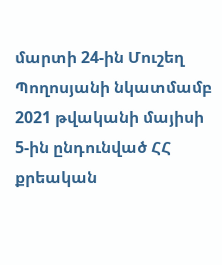մարտի 24-ին Մուշեղ Պողոսյանի նկատմամբ 2021 թվականի մայիսի 5-ին ընդունված ՀՀ քրեական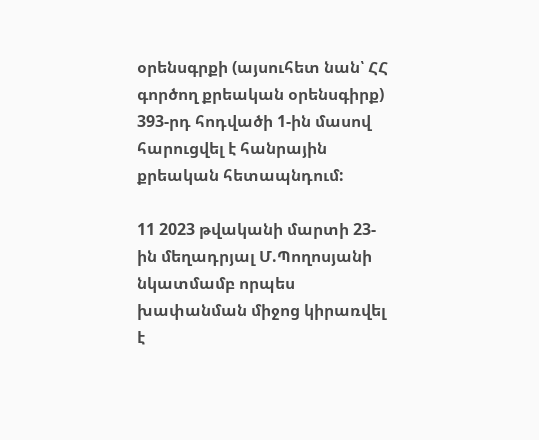օրենսգրքի (այսուհետ նան՝ ՀՀ գործող քրեական օրենսգիրք) 393-րդ հոդվածի 1-ին մասով հարուցվել է հանրային քրեական հետապնդում:

11 2023 թվականի մարտի 23-ին մեղադրյալ Մ.Պողոսյանի նկատմամբ որպես խափանման միջոց կիրառվել է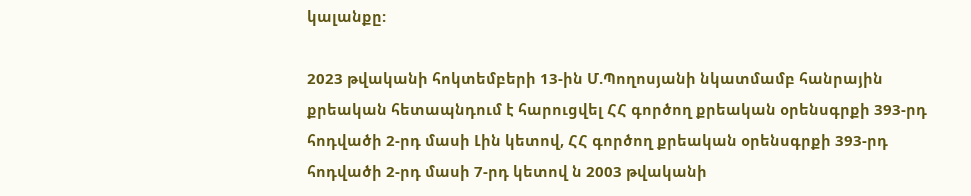կալանքը:

2023 թվականի հոկտեմբերի 13-ին Մ.Պողոսյանի նկատմամբ հանրային քրեական հետապնդում է հարուցվել ՀՀ գործող քրեական օրենսգրքի 393-րդ հոդվածի 2-րդ մասի Լին կետով, ՀՀ գործող քրեական օրենսգրքի 393-րդ հոդվածի 2-րդ մասի 7-րդ կետով ն 2003 թվականի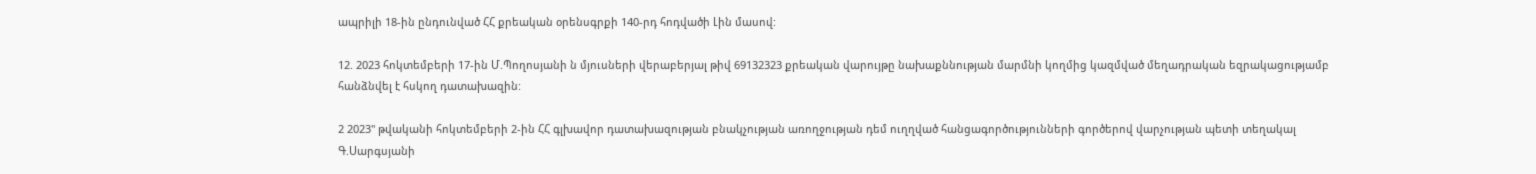ապրիլի 18-ին ընդունված ՀՀ քրեական օրենսգրքի 140-րդ հոդվածի Լին մասով:

12. 2023 հոկտեմբերի 17-ին Մ.Պողոսյանի ն մյուսների վերաբերյալ թիվ 69132323 քրեական վարույթը նախաքննության մարմնի կողմից կազմված մեղադրական եզրակացությամբ հանձնվել է հսկող դատախազին:

2 2023" թվականի հոկտեմբերի 2-ին ՀՀ գլխավոր դատախազության բնակչության առողջության դեմ ուղղված հանցագործությունների գործերով վարչության պետի տեղակալ Գ.Սարգսյանի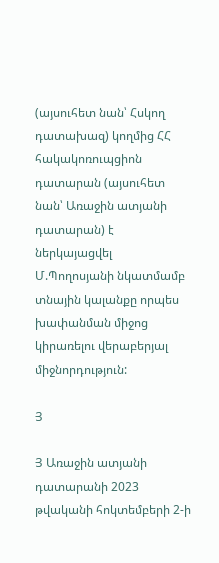(այսուհետ նան՝ Հսկող դատախազ) կողմից ՀՀ հակակոռուպցիոն դատարան (այսուհետ նան՝ Առաջին ատյանի դատարան) է ներկայացվել Մ.Պողոսյանի նկատմամբ տնային կալանքը որպես խափանման միջոց կիրառելու վերաբերյալ միջնորդություն:

Յ

Յ Առաջին ատյանի դատարանի 2023 թվականի հոկտեմբերի 2-ի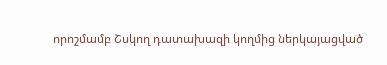որոշմամբ Շսկող դատախազի կողմից ներկայացված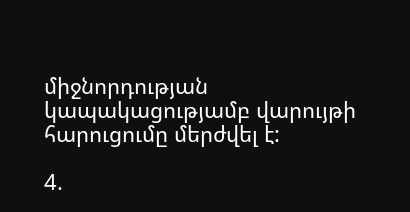միջնորդության կապակացությամբ վարույթի հարուցումը մերժվել է:

4.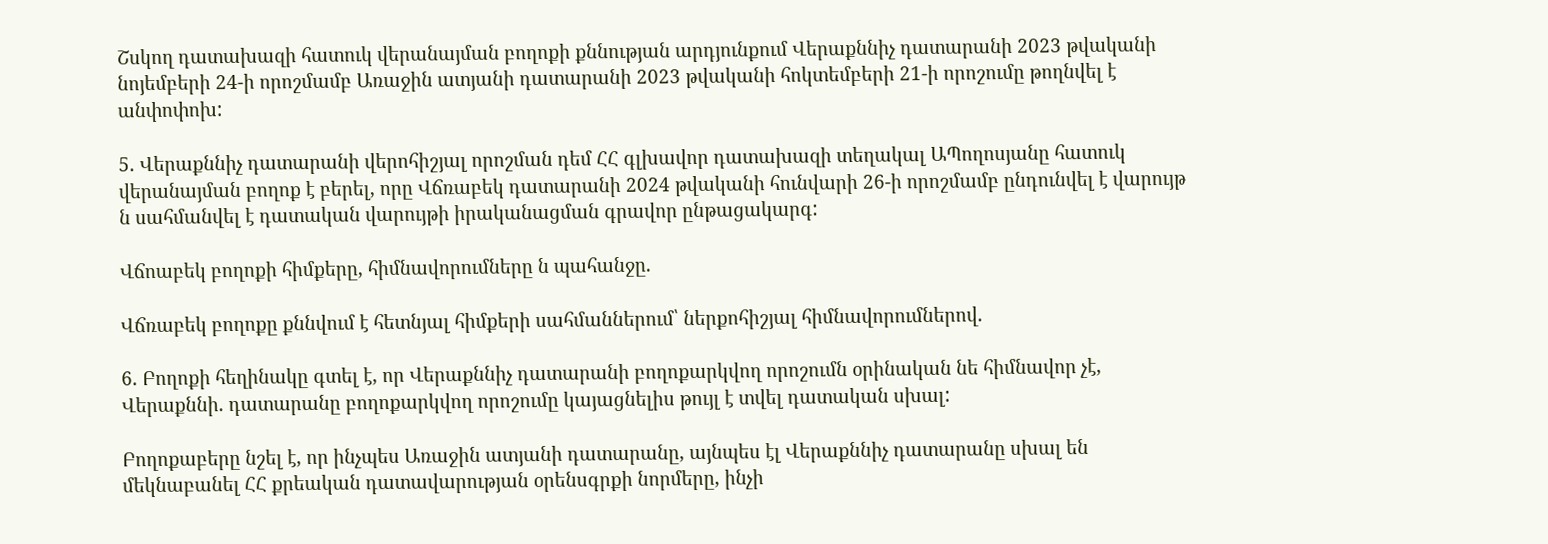Շսկող դատախազի հատուկ վերանայման բողոքի քննության արդյունքում Վերաքննիչ դատարանի 2023 թվականի նոյեմբերի 24-ի որոշմամբ Առաջին ատյանի դատարանի 2023 թվականի հոկտեմբերի 21-ի որոշումը թողնվել է անփոփոխ:

5. Վերաքննիչ դատարանի վերոհիշյալ որոշման դեմ ՀՀ գլխավոր դատախազի տեղակալ ԱՊողոսյանը հատուկ վերանայման բողոք է բերել, որը Վճռաբեկ դատարանի 2024 թվականի հունվարի 26-ի որոշմամբ ընդունվել է վարույթ ն սահմանվել է դատական վարույթի իրականացման գրավոր ընթացակարգ:

Վճոաբեկ բողոքի հիմքերը, հիմնավորումները ն պահանջը.

Վճռաբեկ բողոքը քննվում է հետնյալ հիմքերի սահմաններում՝ ներքոհիշյալ հիմնավորումներով.

6. Բողոքի հեղինակը գտել է, որ Վերաքննիչ դատարանի բողոքարկվող որոշումն օրինական նե հիմնավոր չէ, Վերաքննի. դատարանը բողոքարկվող որոշումը կայացնելիս թույլ է տվել դատական սխալ:

Բողոքաբերը նշել է, որ ինչպես Առաջին ատյանի դատարանը, այնպես էլ Վերաքննիչ դատարանը սխալ են մեկնաբանել ՀՀ քրեական դատավարության օրենսգրքի նորմերը, ինչի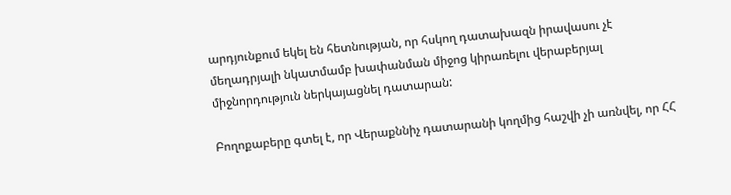արդյունքում եկել են հետնության, որ հսկող դատախազն իրավասու չէ մեղադրյալի նկատմամբ խափանման միջոց կիրառելու վերաբերյալ միջնորդություն ներկայացնել դատարան:

Բողոքաբերը գտել է, որ Վերաքննիչ դատարանի կողմից հաշվի չի առնվել, որ ՀՀ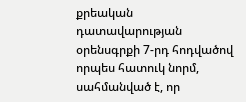քրեական դատավարության օրենսգրքի 7-րդ հոդվածով որպես հատուկ նորմ, սահմանված է, որ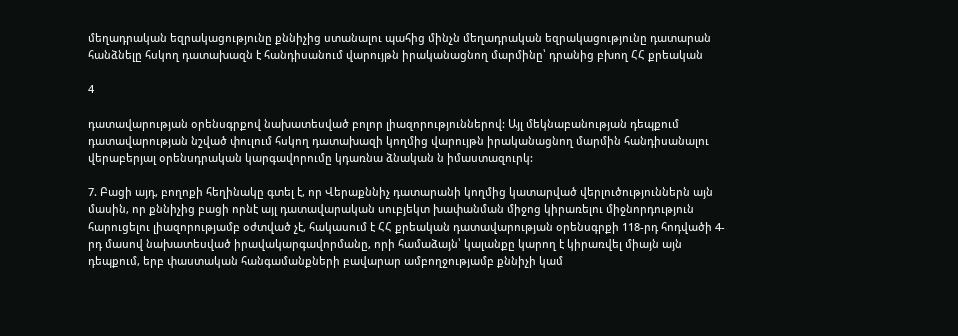մեղադրական եզրակացությունը քննիչից ստանալու պահից մինչն մեղադրական եզրակացությունը դատարան հանձնելը հսկող դատախազն է հանդիսանում վարույթն իրականացնող մարմինը՝ դրանից բխող ՀՀ քրեական

4

դատավարության օրենսգրքով նախատեսված բոլոր լիազորություններով: Այլ մեկնաբանության դեպքում դատավարության նշված փուլում հսկող դատախազի կողմից վարույթն իրականացնող մարմին հանդիսանալու վերաբերյալ օրենսդրական կարգավորումը կդառնա ձնական ն իմաստազուրկ:

7. Բացի այդ, բողոքի հեղինակը գտել է, որ Վերաքննիչ դատարանի կողմից կատարված վերլուծություններն այն մասին, որ քննիչից բացի որնէ այլ դատավարական սուբյեկտ խափանման միջոց կիրառելու միջնորդություն հարուցելու լիազորությամբ օժտված չէ, հակասում է ՀՀ քրեական դատավարության օրենսգրքի 118-րդ հոդվածի 4- րդ մասով նախատեսված իրավակարգավորմանը, որի համաձայն՝ կալանքը կարող է կիրառվել միայն այն դեպքում, երբ փաստական հանգամանքների բավարար ամբողջությամբ քննիչի կամ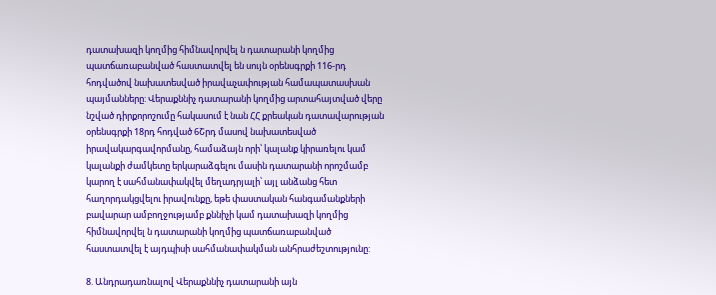դատախազի կողմից հիմնավորվել ն դատարանի կողմից պատճառաբանված հաստատվել են սույն օրենսգրքի 116-րդ հոդվածով նախատեսված իրավաչափության համապատասխան պայմանները: Վերաքննիչ դատարանի կողմից արտահայտված վերը նշված դիրքորոշումը հակասում է նան ՀՀ քրեական դատավարության օրենսգրքի 18րդ հոդված 6Շրդ մասով նախատեսված իրավակարգավորմանը, համաձայն որի՝ կալանք կիրառելու կամ կալանքի ժամկետը երկարաձգելու մասին դատարանի որոշմամբ կարող է սահմանափակվել մեղադրյալի՝ այլ անձանց հետ հաղորդակցվելու իրավունքը, եթե փաստական հանգամանքների բավարար ամբողջությամբ քննիչի կամ դատախազի կողմից հիմնավորվել ն դատարանի կողմից պատճառաբանված հաստատվել է այդպիսի սահմանափակման անհրաժեշտությունը:

8. Անդրադառնալով Վերաքննիչ դատարանի այն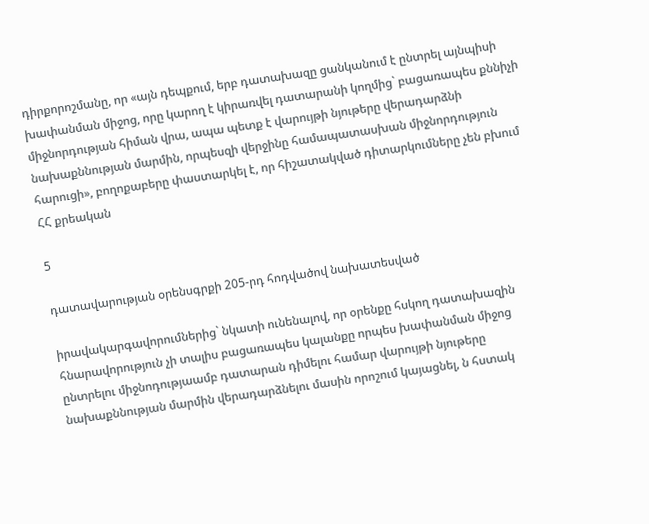դիրքորոշմանը, որ «այն դեպքում, երբ դատախազը ցանկանում է ընտրել այնպիսի խափանման միջոց, որը կարող է կիրառվել դատարանի կողմից` բացառապես քննիչի միջնորդության հիման վրա, ապա պետք է վարույթի նյութերը վերադարձնի նախաքննության մարմին, որպեսզի վերջինը համապատասխան միջնորդություն հարուցի», բողոքաբերը փաստարկել է, որ հիշատակված դիտարկումները չեն բխում ՀՀ քրեական

5

դատավարության օրենսգրքի 205-րդ հոդվածով նախատեսված

իրավակարգավորումներից` նկատի ունենալով, որ օրենքը հսկող դատախազին հնարավորություն չի տալիս բացառապես կալանքը որպես խափանման միջոց ընտրելու միջնոդությաամբ դատարան դիմելու համար վարույթի նյութերը նախաքննության մարմին վերադարձնելու մասին որոշում կայացնել, ն հստակ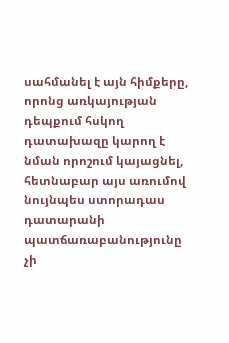սահմանել է այն հիմքերը, որոնց առկայության դեպքում հսկող դատախազը կարող է նման որոշում կայացնել, հետնաբար այս առումով նույնպես ստորադաս դատարանի պատճառաբանությունը չի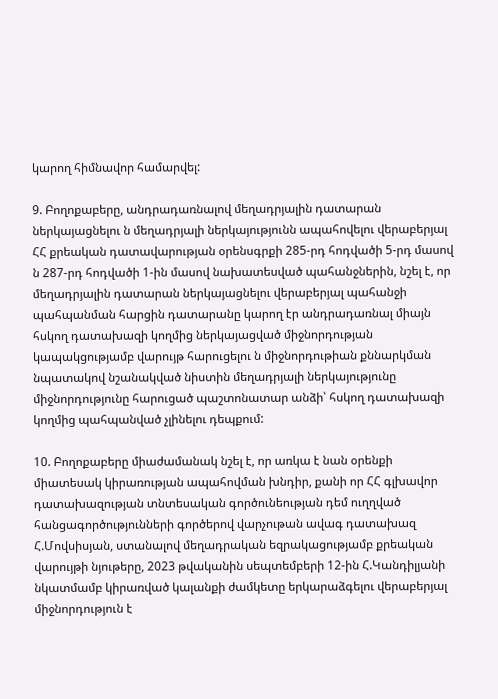կարող հիմնավոր համարվել:

9. Բողոքաբերը, անդրադառնալով մեղադրյալին դատարան ներկայացնելու ն մեղադրյալի ներկայությունն ապահովելու վերաբերյալ ՀՀ քրեական դատավարության օրենսգրքի 285-րդ հոդվածի 5-րդ մասով ն 287-րդ հոդվածի 1-ին մասով նախատեսված պահանջներին, նշել է, որ մեղադրյալին դատարան ներկայացնելու վերաբերյալ պահանջի պահպանման հարցին դատարանը կարող էր անդրադառնալ միայն հսկող դատախազի կողմից ներկայացված միջնորդության կապակցությամբ վարույթ հարուցելու ն միջնորդութիան քննարկման նպատակով նշանակված նիստին մեղադրյալի ներկայությունը միջնորդությունը հարուցած պաշտոնատար անձի՝ հսկող դատախազի կողմից պահպանված չլինելու դեպքում:

10. Բողոքաբերը միաժամանակ նշել է, որ առկա է նան օրենքի միատեսակ կիրառության ապահովման խնդիր, քանի որ ՀՀ գլխավոր դատախազության տնտեսական գործունեության դեմ ուղղված հանցագործությունների գործերով վարչութան ավագ դատախազ Հ.Մովսիսյան, ստանալով մեղադրական եզրակացությամբ քրեական վարույթի նյութերը, 2023 թվականին սեպտեմբերի 12-ին Հ.Կանդիլյանի նկատմամբ կիրառված կալանքի ժամկետը երկարաձգելու վերաբերյալ միջնորդություն է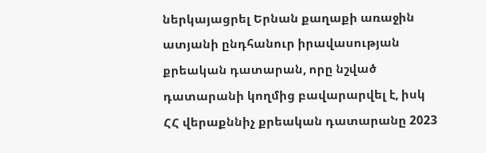ներկայացրել Երնան քաղաքի առաջին ատյանի ընդհանուր իրավասության քրեական դատարան, որը նշված դատարանի կողմից բավարարվել է, իսկ ՀՀ վերաքննիչ քրեական դատարանը 2023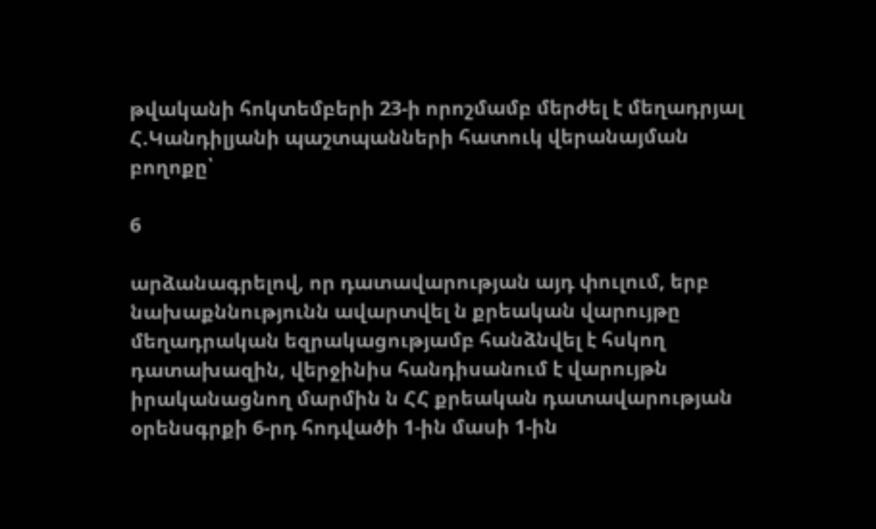թվականի հոկտեմբերի 23-ի որոշմամբ մերժել է մեղադրյալ Հ.Կանդիլյանի պաշտպանների հատուկ վերանայման բողոքը՝

6

արձանագրելով, որ դատավարության այդ փուլում, երբ նախաքննությունն ավարտվել ն քրեական վարույթը մեղադրական եզրակացությամբ հանձնվել է հսկող դատախազին, վերջինիս հանդիսանում է վարույթն իրականացնող մարմին ն ՀՀ քրեական դատավարության օրենսգրքի 6-րդ հոդվածի 1-ին մասի 1-ին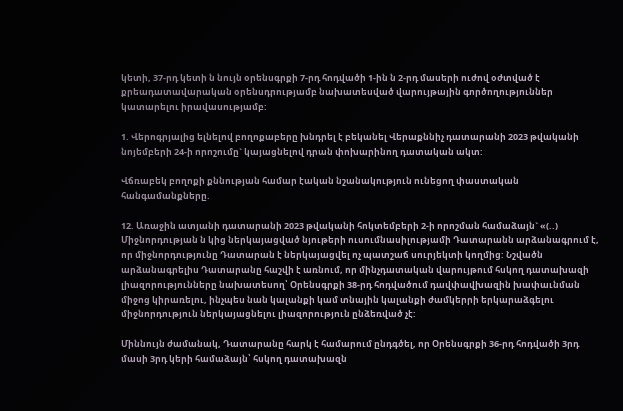կետի, 37-րդ կետի ն նույն օրենսգրքի 7-րդ հոդվածի 1-ին ն 2-րդ մասերի ուժով օժտված է քրեադատավարական օրենսդրությամբ նախատեսված վարույթային գործողություններ կատարելու իրավասությամբ:

1. Վերոգրյալից ելնելով բողոքաբերը խնդրել է բեկանել Վերաքննիչ դատարանի 2023 թվականի նոյեմբերի 24-ի որոշումը` կայացնելով դրան փոխարինող դատական ակտ:

Վճռաբեկ բողոքի քննության համար էական նշանակություն ունեցող փաստական հանգամանքները.

12. Առաջին ատյանի դատարանի 2023 թվականի հոկտեմբերի 2-ի որոշման համաձայն` «(..) Միջնորդության ն կից ներկայացված նյութերի ուսումնասիլությամի Դատարանն արձանագրում է, որ միջնորդությունը Դատարան է ներկայացվել ոչ պատշաճ սուրյեկտի կողմից: Նշվածն արձանագրելիս Դատարանը հաշվի է առնում, որ մինչդատական վարույթում հսկող դատախազի լիազորությունները նախատեսող՝ Օրենսգրքի 38-րդ հոդվածում դավփավխազին խափաւնման միջոց կիրառելու, ինչպես նան կալանքի կամ տնային կալանքի ժամկերրի երկարաձգելու միջնորդություն ներկայացնելու լիազորություն ընձեռված չէ:

Միննույն ժամանակ, Դատարանը հարկ է համարում ընդգծել, որ Օրենսգրքի 36-րդ հոդվածի 3րդ մասի 3րդ կերի համաձայն՝ հսկող դատախազն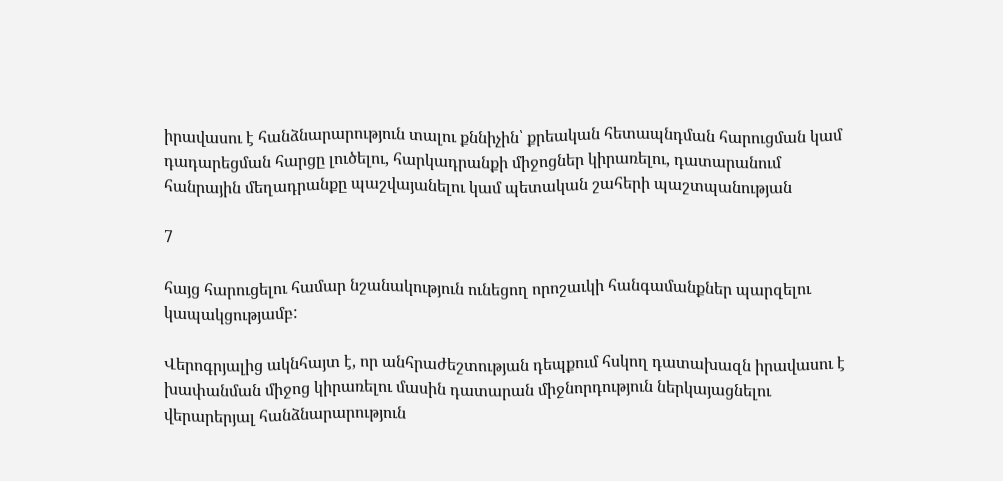իրավասու է հանձնարարություն տալու քննիչին՝ քրեական հետապնդման հարուցման կամ դադարեցման հարցը լուծելու, հարկադրանքի միջոցներ կիրառելու, դատարանում հանրային մեղադրանքը պաշվայանելու կամ պետական շահերի պաշտպանության

7

հայց հարուցելու համար նշանակություն ունեցող որոշաւկի հանգամանքներ պարզելու կապակցությամբ:

Վերոգրյալից ակնհայտ է, որ անհրաժեշտության դեպքում հսկող դատախազն իրավասու է խափանման միջոց կիրառելու մասին դատարան միջնորդություն ներկայացնելու վերարերյալ հանձնարարություն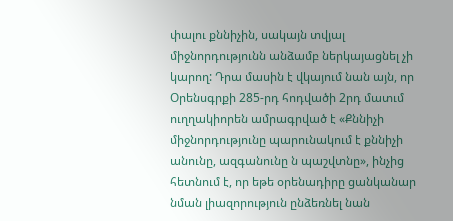փալու քննիչին, սակայն տվյալ միջնորդությունն անձամբ ներկայացնել չի կարող: Դրա մասին է վկայում նան այն, որ Օրենսգրքի 285-րդ հոդվածի 2րդ մատւմ ուղղակիորեն ամրագրված է «Քննիչի միջնորդությունը պարունակում է քննիչի անունը, ազգանունը ն պաշվտնը», ինչից հետնում է, որ եթե օրենադիրը ցանկանար նման լիազորություն ընձեռնել նան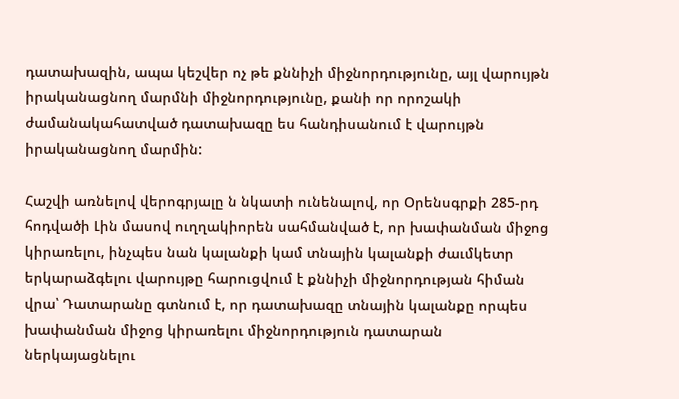դատախազին, ապա կեշվեր ոչ թե քննիչի միջնորդությունը, այլ վարույթն իրականացնող մարմնի միջնորդությունը, քանի որ որոշակի ժամանակահատված դատախազը ես հանդիսանում է վարույթն իրականացնող մարմին:

Հաշվի առնելով վերոգրյալը ն նկատի ունենալով, որ Օրենսգրքի 285-րդ հոդվածի Լին մասով ուղղակիորեն սահմանված է, որ խափանման միջոց կիրառելու, ինչպես նան կալանքի կամ տնային կալանքի ժաւմկետր երկարաձգելու վարույթը հարուցվում է քննիչի միջնորդության հիման վրա՝ Դատարանը գտնում է, որ դատախազը տնային կալանքը որպես խափանման միջոց կիրառելու միջնորդություն դատարան ներկայացնելու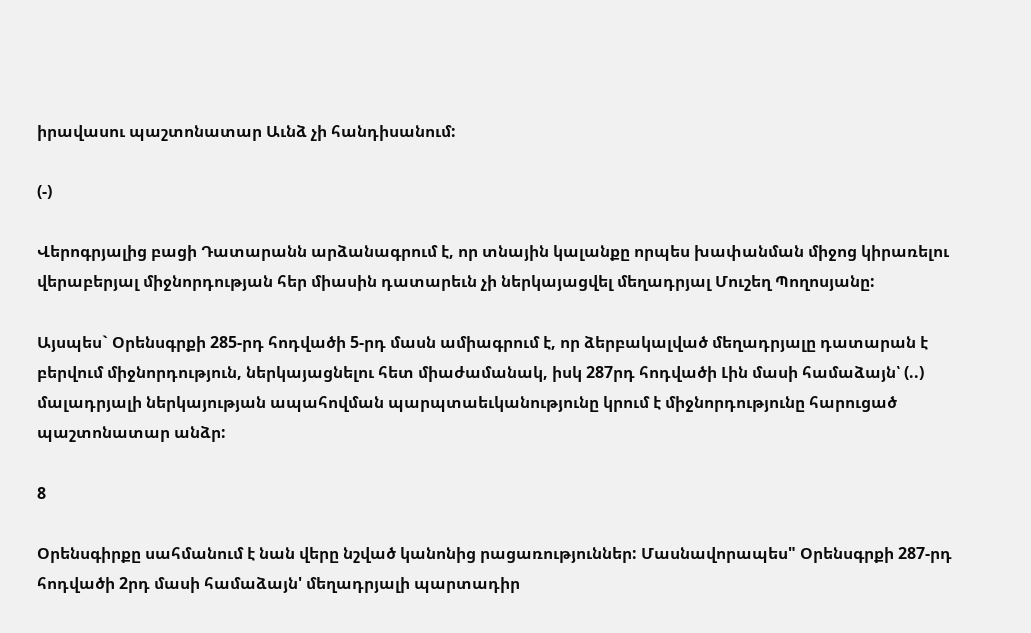իրավասու պաշտոնատար Աւնձ չի հանդիսանում:

(-)

Վերոգրյալից բացի Դատարանն արձանագրում է, որ տնային կալանքը որպես խափանման միջոց կիրառելու վերաբերյալ միջնորդության հեր միասին դատարեւն չի ներկայացվել մեղադրյալ Մուշեղ Պողոսյանը:

Այսպես` Օրենսգրքի 285-րդ հոդվածի 5-րդ մասն ամիագրում է, որ ձերբակալված մեղադրյալը դատարան է բերվում միջնորդություն, ներկայացնելու հետ միաժամանակ, իսկ 287րդ հոդվածի Լին մասի համաձայն՝ (..) մալադրյալի ներկայության ապահովման պարպտաեւկանությունը կրում է միջնորդությունը հարուցած պաշտոնատար անձր:

8

Օրենսգիրքը սահմանում է նան վերը նշված կանոնից րացառություններ: Մասնավորապես" Օրենսգրքի 287-րդ հոդվածի 2րդ մասի համաձայն' մեղադրյալի պարտադիր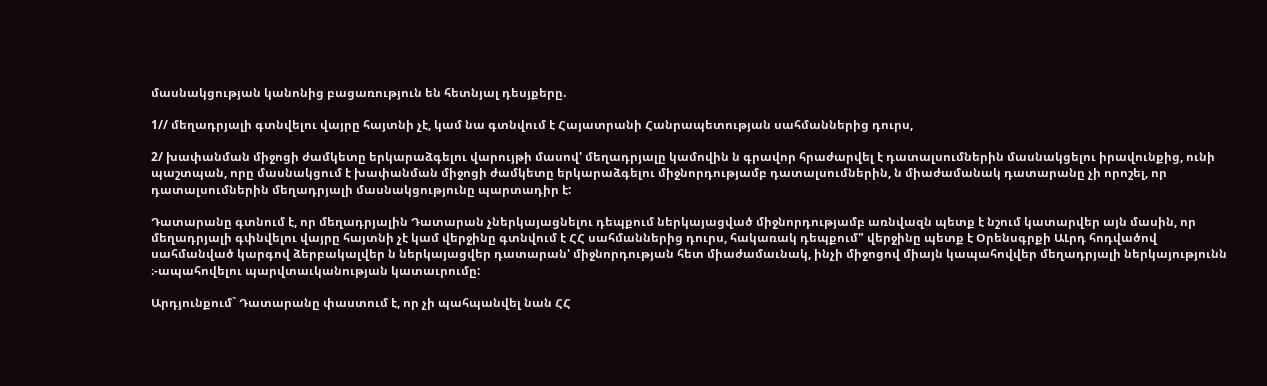մասնակցության կանոնից բացառություն են հետնյալ դեսյքերը.

1// մեղադրյալի գտնվելու վայրը հայտնի չէ, կամ նա գտնվում է Հայատրանի Հանրապետության սահմաններից դուրս,

2/ խափանման միջոցի ժամկետը երկարաձգելու վարույթի մասով' մեղադրյալը կամովին ն գրավոր հրաժարվել է դատալսումներին մասնակցելու իրավունքից, ունի պաշտպան, որը մասնակցում է խափանման միջոցի ժամկետը երկարաձգելու միջնորդությամբ դատալսումներին, ն միաժամանակ դատարանը չի որոշել, որ դատալսումներին մեղադրյալի մասնակցությունը պարտադիր է:

Դատարանը գտնում է, որ մեղադրյալին Դատարան չներկայացնելու դեպքում ներկայացված միջնորդությամբ առնվազն պետք է նշում կատարվեր այն մասին, որ մեղադրյալի գփնվելու վայրը հայտնի չէ կամ վերջինը գտնվում է ՀՀ սահմաններից դուրս, հակառակ դեպքում" վերջինը պետք է Օրենսգրքի ԱԼրդ հոդվածով սահմանված կարգով ձերբակալվեր ն ներկայացվեր դատարան' միջնորդության հետ միաժամաւնակ, ինչի միջոցով միայն կապահովվեր մեղադրյալի ներկայությունն ։-ապահովելու պարվտաւկանության կատաւրումը:

Արդյունքում` Դատարանը փաստում է, որ չի պահպանվել նան ՀՀ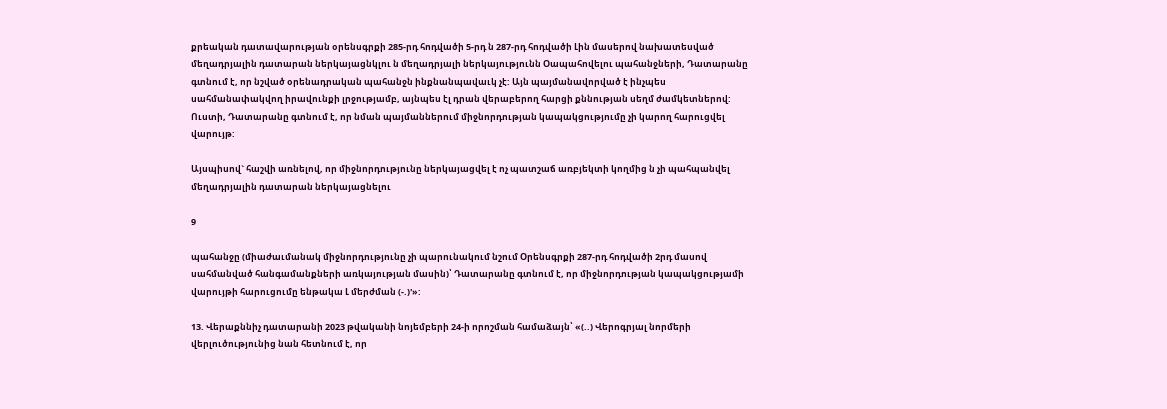քրեական դատավարության օրենսգրքի 285-րդ հոդվածի 5-րդ ն 287-րդ հոդվածի Լին մասերով նախատեսված մեղադրյալին դատարան ներկայացնկլու ն մեղադրյալի ներկայությունն Օապահովելու պահանջների, Դատարանը գտնում է, որ նշված օրենադրական պահանջն ինքնանպավաւկ չէ: Այն պայմանավորված է ինչպես սահմանափակվող իրավունքի լրջությամբ, այնպես էլ դրան վերաբերող հարցի քննության սեղմ ժամկետներով: Ուստի, Դատարանը գտնում է, որ նման պայմաններում միջնորդության կապակցությումը չի կարող հարուցվել վարույթ:

Այսպիսով` հաշվի առնելով, որ միջնորդությունը ներկայացվել է ոչ պատշաճ առբյեկտի կողմից ն չի պահպանվել մեղադրյալին դատարան ներկայացնելու

9

պահանջը (միաժաւմանակ միջնորդությունը չի պարունակում նշում Օրենսգրքի 287-րդ հոդվածի 2րդ մասով սահմանված հանգամանքների առկայության մասին)՝ Դատարանը գտնում է, որ միջնորդության կապակցությամի վարույթի հարուցումը ենթակա Լ մերժման (-.)'»:

13. Վերաքննիչ դատարանի 2023 թվականի նոյեմբերի 24-ի որոշման համաձայն՝ «(..) Վերոգրյալ նորմերի վերլուծությունից նան հետնում է, որ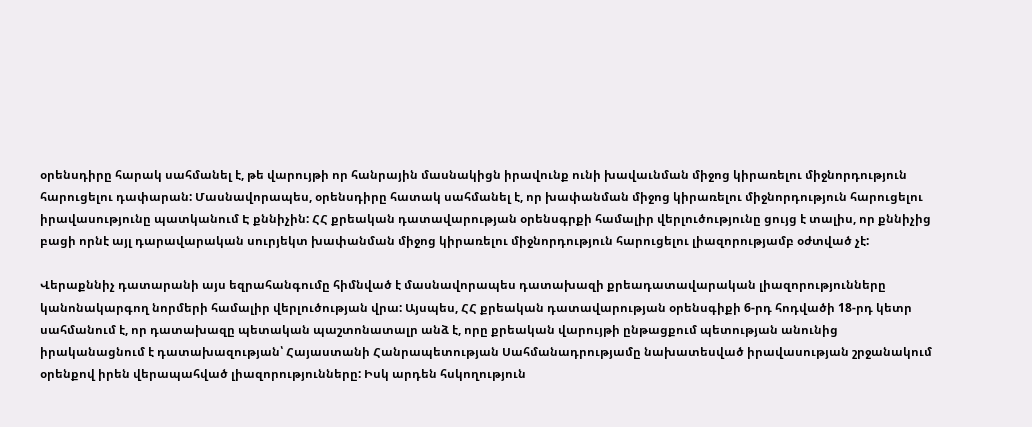օրենսդիրը հարակ սահմանել է, թե վարույթի որ հանրային մասնակիցն իրավունք ունի խավաւնման միջոց կիրառելու միջնորդություն հարուցելու դափարան: Մասնավորապես, օրենսդիրը հատակ սահմանել է, որ խափանման միջոց կիրառելու միջնորդություն հարուցելու իրավասությունը պատկանում Է քննիչին: ՀՀ քրեական դատավարության օրենսգրքի համալիր վերլուծությունը ցույց է տալիս, որ քննիչից բացի որնէ այլ դարավարական սուրյեկտ խափանման միջոց կիրառելու միջնորդություն հարուցելու լիազորությամբ օժտված չէ:

Վերաքննիչ դատարանի այս եզրահանգումը հիմնված է մասնավորապես դատախազի քրեադատավարական լիազորությունները կանոնակարգող նորմերի համալիր վերլուծության վրա: Այսպես, ՀՀ քրեական դատավարության օրենսգիքի 6-րդ հոդվածի 18-րդ կետր սահմանում է, որ դատախազը պետական պաշտոնատալր անձ է, որը քրեական վարույթի ընթացքում պետության անունից իրականացնում է դատախազության՝ Հայաստանի Հանրապետության Սահմանադրությամը նախատեսված իրավասության շրջանակում օրենքով իրեն վերապահված լիազորությունները: Իսկ արդեն հսկողություն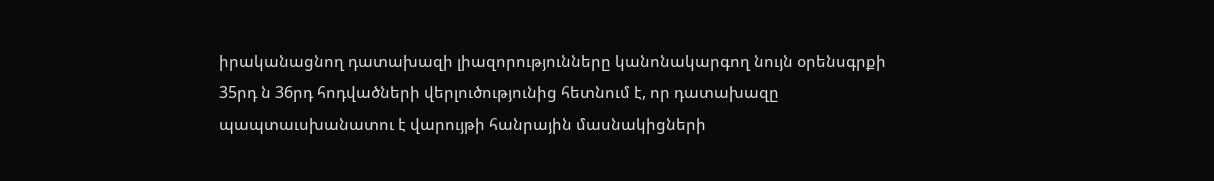իրականացնող դատախազի լիազորությունները կանոնակարգող նույն օրենսգրքի 35րդ ն 36րդ հոդվածների վերլուծությունից հետնում է, որ դատախազը պապտաւսխանատու է վարույթի հանրային մասնակիցների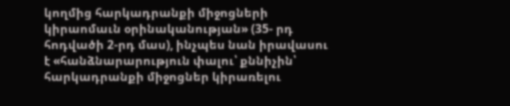կողմից հարկադրանքի միջոցների կիրաոմաւն օրինականության» (35- րդ հոդվածի 2-րդ մաս), ինչպես նան իրավասու է «հանձնարարություն փալու՝ քննիչին՝ հարկադրանքի միջոցներ կիրառելու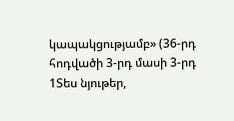կապակցությամբ» (36-րդ հոդվածի 3-րդ մասի 3-րդ 1Տես նյութեր,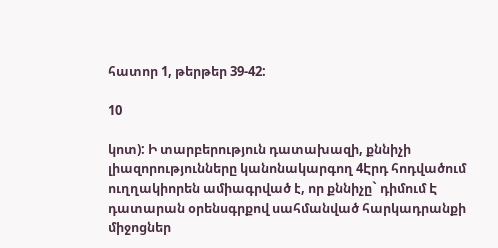հատոր 1, թերթեր 39-42:

10

կոտ): Ի տարբերություն դատախազի, քննիչի լիազորությունները կանոնակարգող 4Էրդ հոդվածում ուղղակիորեն ամիագրված է, որ քննիչը` դիմում Է դատարան օրենսգրքով սահմանված հարկադրանքի միջոցներ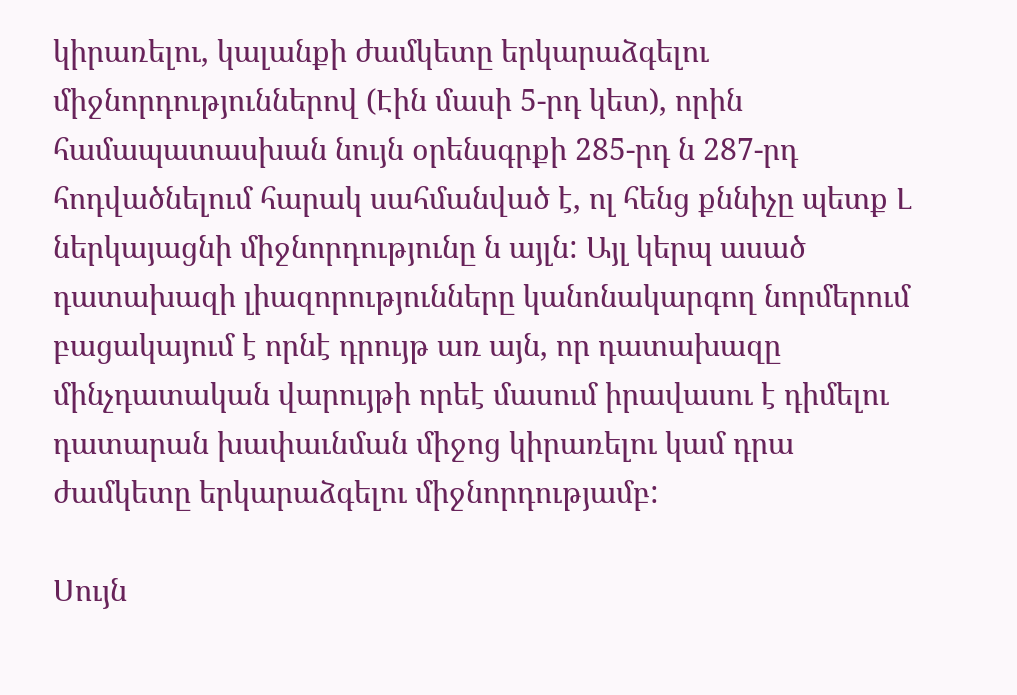կիրառելու, կալանքի ժամկետը երկարաձգելու միջնորդություններով (Էին մասի 5-րդ կետ), որին համապատասխան նույն օրենսգրքի 285-րդ ն 287-րդ հոդվածնելում հարակ սահմանված է, ոլ հենց քննիչը պետք Լ ներկայացնի միջնորդությունը ն այլն: Այլ կերպ ասած դատախազի լիազորությունները կանոնակարգող նորմերում բացակայում է որնէ դրույթ առ այն, որ դատախազը մինչդատական վարույթի որեէ մասում իրավասու է դիմելու դատարան խափաւնման միջոց կիրառելու կամ դրա ժամկետը երկարաձգելու միջնորդությամբ:

Սույն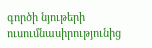գործի նյութերի ուսումնասիրությունից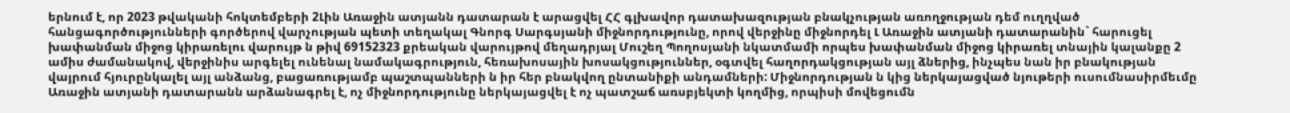երնում է, որ 2023 թվականի հոկտեմբերի 2Լին Առաջին ատյանն դատարան է արացվել ՀՀ գլխավոր դատախազության բնակչության առողջության դեմ ուղղված հանցագործությունների գործերով վարչության պետի տեղակալ Գնորգ Սարգսյանի միջնորդությունը, որով վերջինը միջնորդել Լ Առաջին ատյանի դատարանին` հարուցել խափանման միջոց կիրառելու վարույթ ն թիվ 69152323 քրեական վարույթով մեղադրյալ Մուշեղ Պողոսյանի նկատմամի որպես խափանման միջոց կիրառել տնային կալանքը 2 ամիս ժամանակով, վերջինիս արգելել ունենալ նամակագրություն, հեռախոսային խոսակցություններ, օգտվել հաղորդակցության այլ ձներից, ինչպես նան իր բնակության վայրում հյուրընկալել այլ անձանց, բացառությամբ պաշտպանների ն իր հեր բնակվող ընտանիքի անդամների: Միջնորդության ն կից ներկայացված նյութերի ուսումնասիրմեւմը Առաջին ատյանի դատարանն արձանագրել է, ոչ միջնորդությունը ներկայացվել է ոչ պատշաճ առսբյեկտի կողմից, որպիսի մովեցումն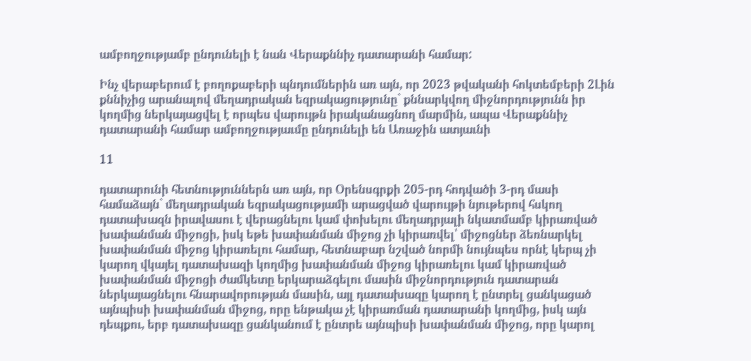ամբողջությամբ ընդունելի է նան Վերաքննիչ դատարանի համար:

Ինչ վերաբերում է բողոքաբերի պնդումներին առ այն, որ 2023 թվականի հոկտեմբերի 2Լին քննիչից արանալով մեղադրական եզրակացությունը` քննարկվող միջնորդությունն իր կողմից ներկայացվել է որպես վարույթն իրականացնող մարմին, ապա Վերաքննիչ դատարանի համար ամբողջությաւմը ընդունելի են Առաջին ատյաւնի

11

դատարունի հետնություններն առ այն, որ Օրենսգրքի 205-րդ հոդվածի 3-րդ մասի համաձայն` մեղադրական եզրակացությամի արացված վարույթի նյութերով հսկող դատախազն իրավասու է վերացնելու կամ փոխելու մեղադրյալի նկատմամբ կիրառված խափանման միջոցի, իսկ եթե խափանման միջոց չի կիրառվել՝ միջոցներ ձեռնարկել խափանման միջոց կիրառելու համար, հետնաբար նշված նորմի նույնպես որնէ կերպ չի կարող վկայել դատախազի կողմից խափանման միջոց կիրառելու կամ կիրառված խափանման միջոցի ժամկետը երկարաձգելու մասին միջնորդություն դատարան ներկայացնելու հնարավորության մասին, այլ դատախազը կարող է ընտրել ցանկացած այնպիսի խափանման միջոց, որը ենթակա չէ կիրառման դատարանի կողմից, իսկ այն դեպքու, երբ դատախազը ցանկանում է ընտրե այնպիսի խափանման միջոց, որը կարոլ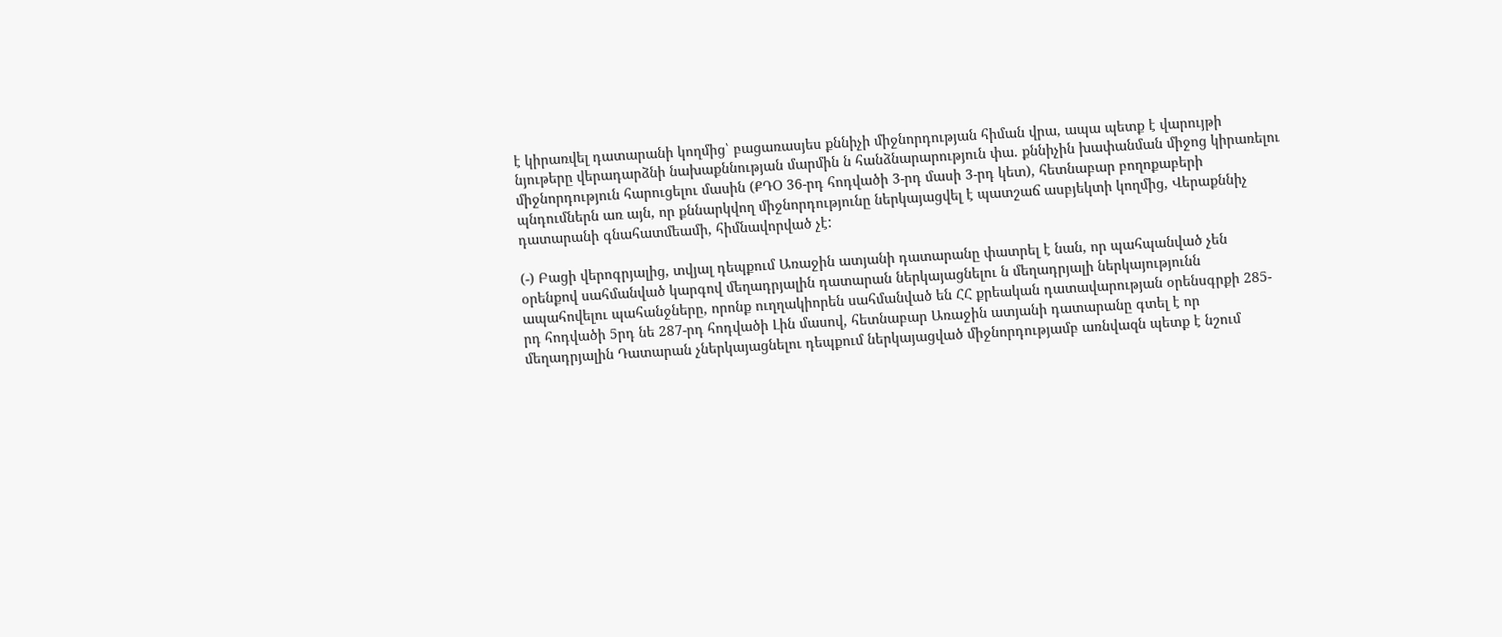է կիրառվել դատարանի կողմից՝ բացառասյես քննիչի միջնորդության հիման վրա, ապա պետք է վարույթի նյութերը վերադարձնի նախաքննության մարմին ն հանձնարարություն փա. քննիչին խափանման միջոց կիրառելու միջնորդություն հարուցելու մասին (ՔԴՕ 36-րդ հոդվածի 3-րդ մասի 3-րդ կետ), հետնաբար բողոքաբերի պնդումներն առ այն, որ քննարկվող միջնորդությունը ներկայացվել է պատշաճ ասբյեկտի կողմից, Վերաքննիչ դատարանի գնահատմեամի, հիմնավորված չէ:

(-) Բացի վերոգրյալից, տվյալ դեպքում Առաջին ատյանի դատարանը փատրել է նան, որ պահպանված չեն օրենքով սահմանված կարգով մեղադրյալին դատարան ներկայացնելու ն մեղադրյալի ներկայությունն ապահովելու պահանջները, որոնք ուղղակիորեն սահմանված են ՀՀ քրեական դատավարության օրենսգրքի 285-րդ հոդվածի 5րդ նե 287-րդ հոդվածի Լին մասով, հետնաբար Առաջին ատյանի դատարանը գտել է որ մեղադրյալին Դատարան չներկայացնելու դեպքում ներկայացված միջնորդությամբ առնվազն պետք է նշում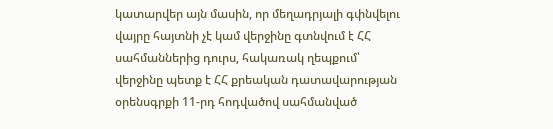կատարվեր այն մասին, որ մեղադրյալի գփնվելու վայրը հայտնի չէ կամ վերջինը գտնվում է ՀՀ սահմաններից դուրս, հակառակ ղեպքում՝ վերջինը պետք է ՀՀ քրեական դատավարության օրենսգրքի 11-րդ հոդվածով սահմանված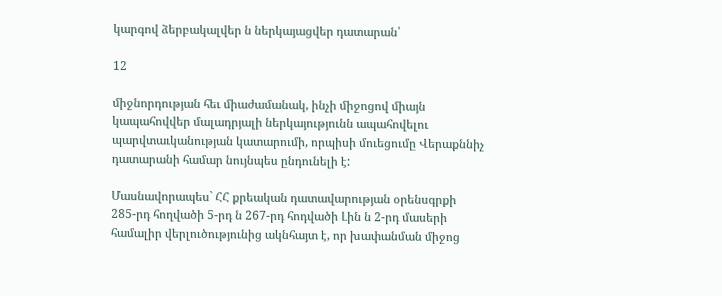կարգով ձերբակալվեր ն ներկայացվեր դատարան՝

12

միջնորդության հեւ միաժամանակ, ինչի միջոցով միայն կապահովվեր մալադրյալի ներկայությունն ապահովելու պարվտաւկանության կատարումի, որպիսի մուեցումը Վերաքննիչ դատարանի համար նույնպես ընդունելի է:

Մասնավորապես` ՀՀ քրեական դատավարության օրենսգրքի 285-րդ հողվածի 5-րդ ն 267-րդ հոդվածի Լին ն 2-րդ մասերի համալիր վերլուծությունից ակնհայտ է, որ խափանման միջոց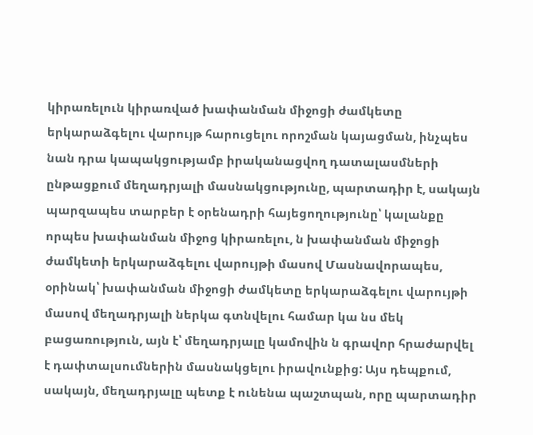կիրառելուն կիրառված խափանման միջոցի ժամկետը երկարաձգելու վարույթ հարուցելու որոշման կայացման, ինչպես նան դրա կապակցությամբ իրականացվող դատալասմների ընթացքում մեղադրյալի մասնակցությունը, պարտադիր է, սակայն պարզապես տարբեր է օրենադրի հայեցողությունը՝ կալանքը որպես խափանման միջոց կիրառելու, ն խափանման միջոցի ժամկետի երկարաձգելու վարույթի մասով Մասնավորապես, օրինակ՝ խափանման միջոցի ժամկետը երկարաձգելու վարույթի մասով մեղադրյալի ներկա գտնվելու համար կա նս մեկ բացառություն, այն է՝ մեղադրյալը կամովին ն գրավոր հրաժարվել է դափտալսումներին մասնակցելու իրավունքից: Այս դեպքում, սակայն, մեղադրյալը պետք է ունենա պաշտպան, որը պարտադիր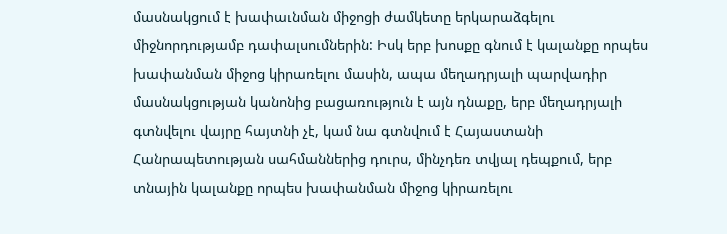մասնակցում է խափաւնման միջոցի ժամկետը երկարաձգելու միջնորդությամբ դափալսումներին: Իսկ երբ խոսքը գնում է կալանքը որպես խափանման միջոց կիրառելու մասին, ապա մեղադրյալի պարվադիր մասնակցության կանոնից բացառություն է այն դնաքը, երբ մեղադրյալի գտնվելու վայրը հայտնի չէ, կամ նա գտնվում է Հայաստանի Հանրապետության սահմաններից դուրս, մինչդեռ տվյալ դեպքում, երբ տնային կալանքը որպես խափանման միջոց կիրառելու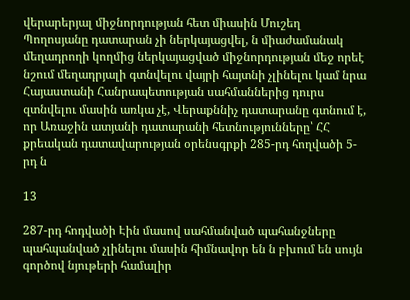վերարերյալ միջնորդության հետ միասին Մուշեղ Պողոսյանը դատարան չի ներկայացվել, ն միաժամանակ մեղադրողի կողմից ներկայացված միջնորդության մեջ որեէ նշում մեղադրյալի գտնվելու վայրի հայտնի չլինելու կամ նրա Հայաստանի Հանրապետության սահմաններից դուրս զտնվելու մասին առկա չէ, Վերաքննիչ դատարանը գտնում է, որ Առաջին ատյանի դատարանի հետնությունները՝ ՀՀ քրեական դատավարության օրենսգրքի 285-րդ հողվածի 5-րդ ն

13

287-րդ հոդվածի Էին մասով սահմանված պահանջները պահպանված չլինելու մասին հիմնավոր են ն բխում են սույն գործով նյութերի համալիր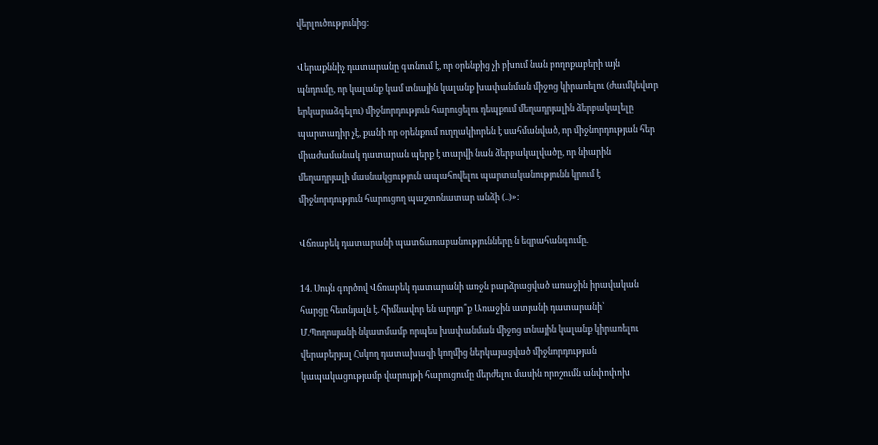վերլուծությունից:

Վերաքննիչ դատարանը գտնում է, որ օրենքից չի բխում նան բողոքաբերի այն պնդումը, որ կալանք կամ տնային կալանք խափանման միջոց կիրառելու (ժաւմկեվտր երկարաձգելու) միջնորդություն հարուցելու դեպքում մեղադրյալին ձերբակալելը պարտադիր չէ, քանի որ օրենքում ուղղակիորեն է սահմանված, որ միջնորդության հեր միաժամանակ դատարան պերք է տարվի նան ձերբակալվածը, որ նիարին մեղադրյալի մասնակցություն ապահովելու պարտականությունն կրում է միջնորդություն հարուցող պաշտոնատար անձի (..)»:

Վճռաբեկ դատարանի պատճառաբանությունները ն եզրահանգումը.

14. Սույն գործով Վճռաբեկ դատարանի առջն բարձրացված առաջին իրավական հարցը հետնյալն է. հիմնավոր են արդյո՞ք Առաջին ատյանի դատարանի՝ Մ.Պողոսյանի նկատմամբ որպես խափանման միջոց տնային կալանք կիրառելու վերաբերյալ Հսկող դատախազի կողմից ներկայացված միջնորդության կապակացությամբ վարույթի հարուցումը մերժելու մասին որոշումն անփոփոխ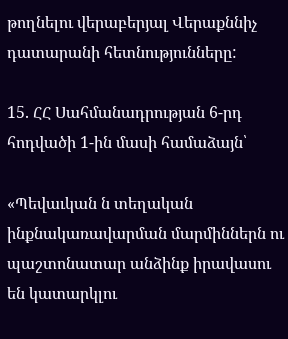թողնելու վերաբերյալ Վերաքննիչ դատարանի հետնությունները:

15. ՀՀ Սահմանադրության 6-րդ հոդվածի 1-ին մասի համաձայն՝

«Պեվաւկան ն տեղական ինքնակառավարման մարմիններն ու պաշտոնատար անձինք իրավասու են կատարկլու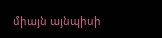միայն այնպիսի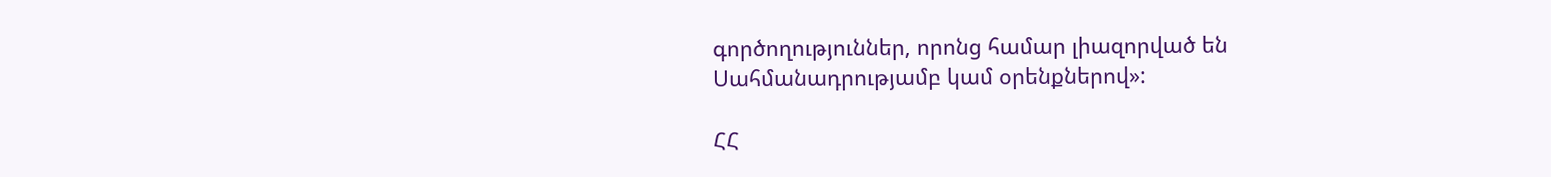գործողություններ, որոնց համար լիազորված են Սահմանադրությամբ կամ օրենքներով»:

ՀՀ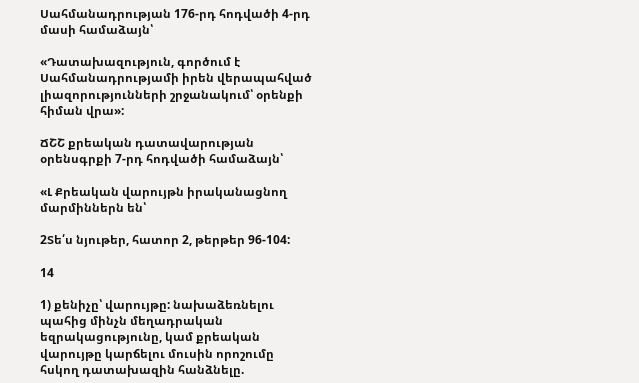Սահմանադրության 176-րդ հոդվածի 4-րդ մասի համաձայն՝

«Դատախազություն, գործում է Սահմանադրությամի իրեն վերապահված լիազորությունների շրջանակում՝ օրենքի հիման վրա»:

ՃՇՇ քրեական դատավարության օրենսգրքի 7-րդ հոդվածի համաձայն՝

«Լ Քրեական վարույթն իրականացնող մարմիններն են՝

2Տե՛ս նյութեր, հատոր 2, թերթեր 96-104:

14

1) քենիչը՝ վարույթը: նախաձեռնելու պահից մինչն մեղադրական եզրակացությունը, կամ քրեական վարույթը կարճելու մուսին որոշումը հսկող դատախազին հանձնելը.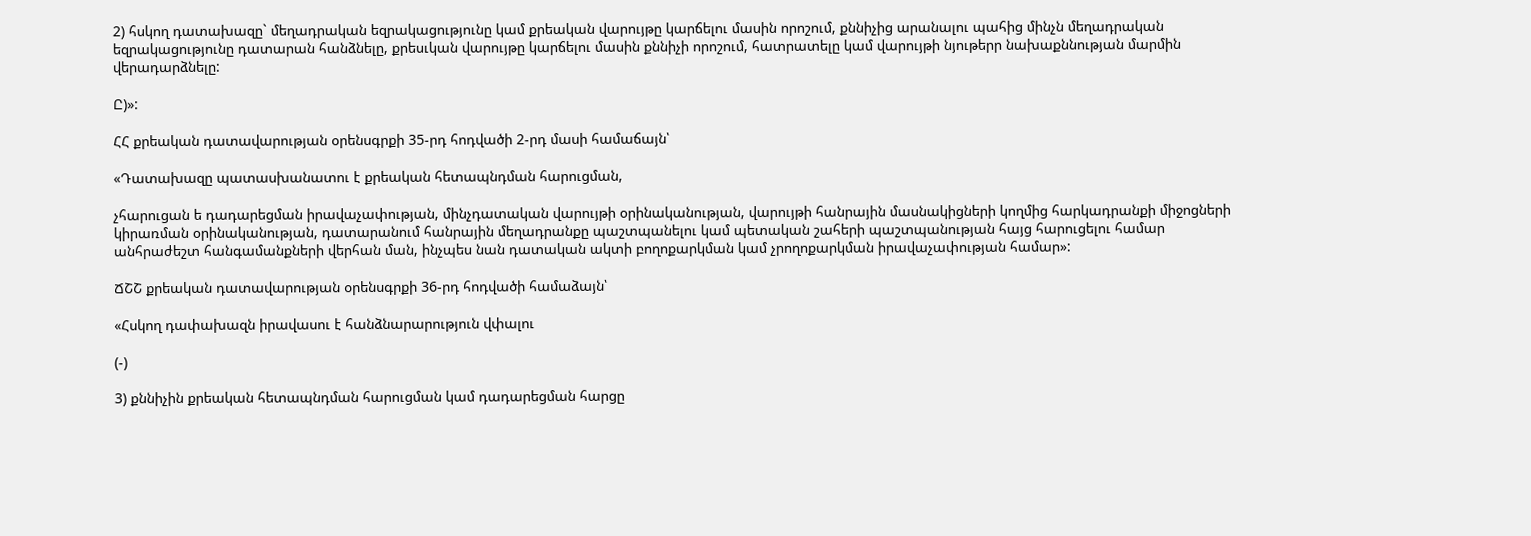2) հսկող դատախազը` մեղադրական եզրակացությունը կամ քրեական վարույթը կարճելու մասին որոշում, քննիչից արանալու պահից մինչն մեղադրական եզրակացությունը դատարան հանձնելը, քրեսւկան վարույթը կարճելու մասին քննիչի որոշում, հատրատելը կամ վարույթի նյութերր նախաքննության մարմին վերադարձնելը:

Ը)»:

ՀՀ քրեական դատավարության օրենսգրքի 35-րդ հոդվածի 2-րդ մասի համաճայն՝

«Դատախազը պատասխանատու է քրեական հետապնդման հարուցման,

չհարուցան ե դադարեցման իրավաչափության, մինչդատական վարույթի օրինականության, վարույթի հանրային մասնակիցների կողմից հարկադրանքի միջոցների կիրառման օրինականության, դատարանում հանրային մեղադրանքը պաշտպանելու կամ պետական շահերի պաշտպանության հայց հարուցելու համար անհրաժեշտ հանգամանքների վերհան ման, ինչպես նան դատական ակտի բողոքարկման կամ չրողոքարկման իրավաչափության համար»:

ՃՇՇ քրեական դատավարության օրենսգրքի 36-րդ հոդվածի համաձայն՝

«Հսկող դափախազն իրավասու է հանձնարարություն վփալու

(-)

3) քննիչին քրեական հետապնդման հարուցման կամ դադարեցման հարցը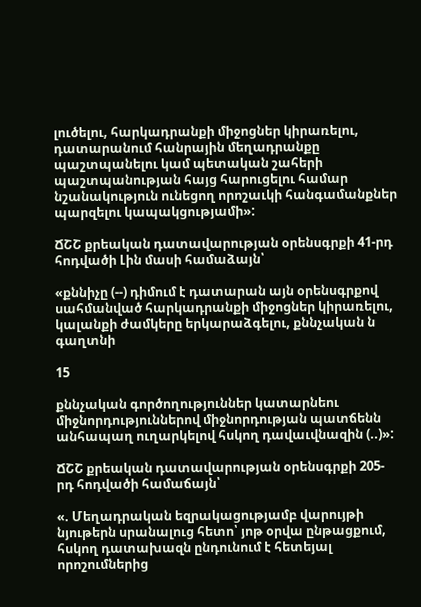լուծելու, հարկադրանքի միջոցներ կիրառելու, դատարանում հանրային մեղադրանքը պաշտպանելու կամ պետական շահերի պաշտպանության հայց հարուցելու համար նշանակություն ունեցող որոշաւկի հանգամանքներ պարզելու կապակցությամի»:

ՃՇՇ քրեական դատավարության օրենսգրքի 41-րդ հոդվածի Լին մասի համաձայն՝

«քննիչը (--) դիմում է դատարան այն օրենսգրքով սահմանված հարկադրանքի միջոցներ կիրառելու, կալանքի ժամկերը երկարաձգելու, քննչական ն գաղտնի

15

քննչական գործողություններ կատարնեու միջնորդություններով միջնորդության պատճենն անհապաղ ուղարկելով հսկող դավաւվնազին (..)»:

ՃՇՇ քրեական դատավարության օրենսգրքի 205-րդ հոդվածի համաճայն՝

«. Մեղադրական եզրակացությամբ վարույթի նյութերն սրանալուց հետո՝ յոթ օրվա ընթացքում, հսկող դատախազն ընդունում է հետեյալ որոշումներից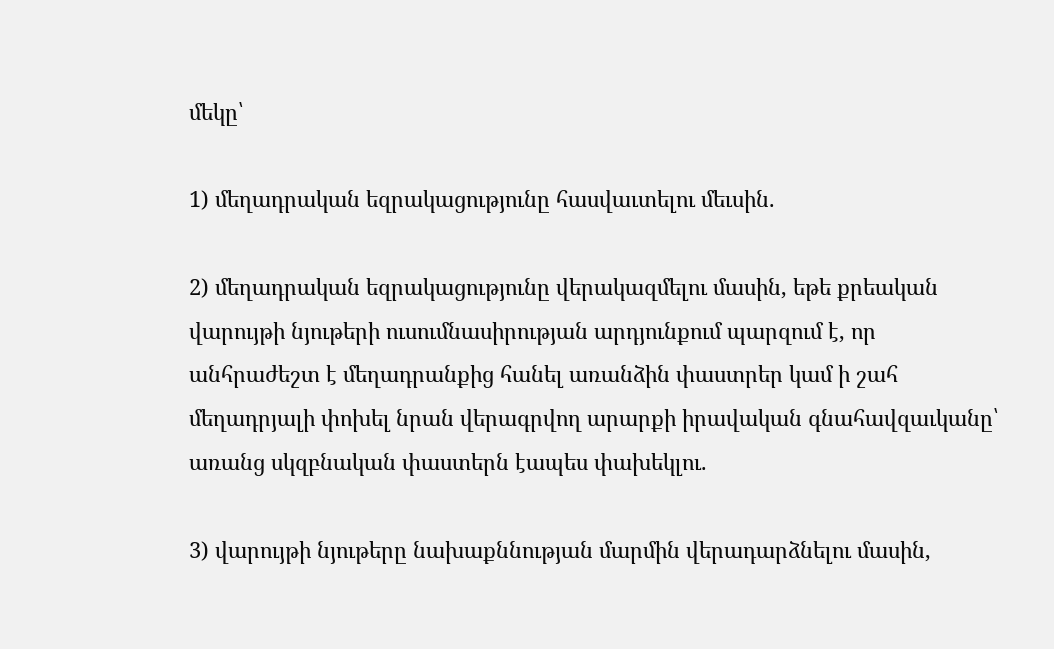մեկը՝

1) մեղադրական եզրակացությունը հասվաւտելու մեւսին.

2) մեղադրական եզրակացությունը վերակազմելու մասին, եթե քրեական վարույթի նյութերի ուսումնասիրության արդյունքում պարզում է, որ անհրաժեշտ է մեղադրանքից հանել առանձին փաստրեր կամ ի շահ մեղադրյալի փոխել նրան վերագրվող արարքի իրավական գնահավզաւկանը՝ առանց սկզբնական փաստերն էապես փախեկլու.

3) վարույթի նյութերը նախաքննության մարմին վերադարձնելու մասին,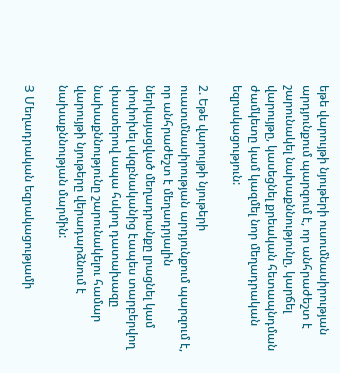եթե վարույթի նյութերի ուսումնասիրության արդյունքում պարզում է, որ անհրաժեշտ է շարունակել նախաքննությունը, կարճել վարույթը, կասեցնել քրեական հետապնդման ժամկետը կամ կազմել նոր մեղադրական եզրակացություն:

2. Եթե վարույթի նյութերի ուատւմնասիրության արդյունքում պարզում է, որ անհրաժեշտ է մեղադրյալին ներկայացված մեղադրանքը լրացնել կամ փոփոխել սկզբնականից էապես տարբերվող փաստերով ապա հսկող դատախազը նախաքննությունը շարունակելու համար վարույթի նյութերը վերադարձնում է նախաքննության մարմին:

Յ Մեղադրական եզրակացությամի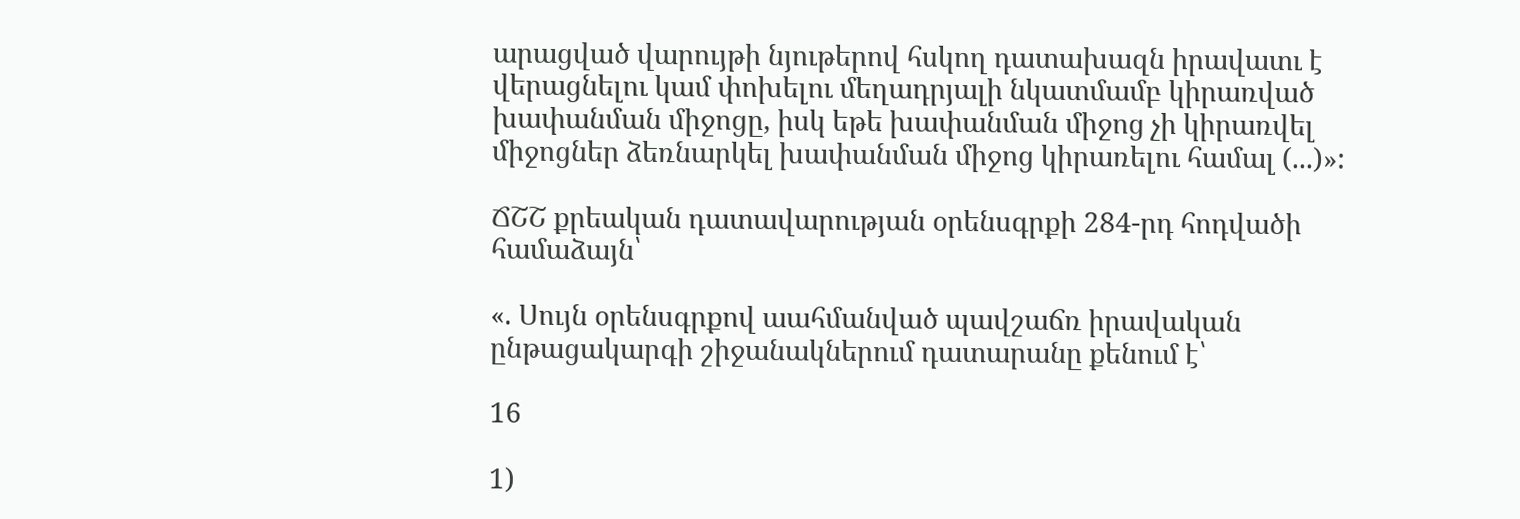արացված վարույթի նյութերով հսկող դատախազն իրավատւ է վերացնելու կամ փոխելու մեղադրյալի նկատմամբ կիրառված խափանման միջոցը, իսկ եթե խափանման միջոց չի կիրառվել միջոցներ ձեռնարկել խափանման միջոց կիրառելու համալ (...)»:

ՃՇՇ քրեական դատավարության օրենսգրքի 284-րդ հոդվածի համաձայն՝

«. Սույն օրենսգրքով աահմանված պավշաճռ իրավական ընթացակարգի շիջանակներում դատարանը քենում է՝

16

1)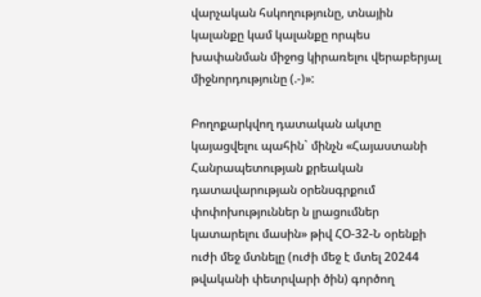վարչական հսկողությունը, տնային կալանքը կամ կալանքը որպես խափանման միջոց կիրառելու վերաբերյալ միջնորդությունը (.-)»:

Բողոքարկվող դատական ակտը կայացվելու պահին` մինչն «Հայաստանի Հանրապետության քրեական դատավարության օրենսգրքում փոփոխություններ ն լրացումներ կատարելու մասին» թիվ ՀՕ-32-Ն օրենքի ուժի մեջ մտնելը (ուժի մեջ է մտել 20244 թվականի փետրվարի ծին) գործող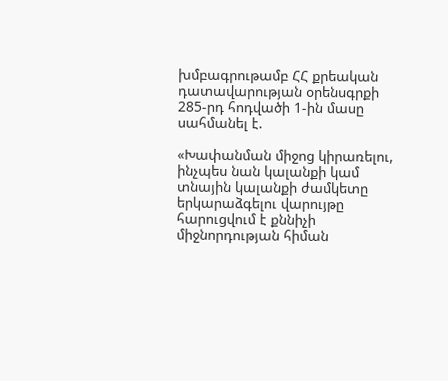խմբագրութամբ ՀՀ քրեական դատավարության օրենսգրքի 285-րդ հոդվածի 1-ին մասը սահմանել է.

«Խափանման միջոց կիրառելու, ինչպես նան կալանքի կամ տնային կալանքի ժամկետը երկարաձգելու վարույթը հարուցվում է քննիչի միջնորդության հիման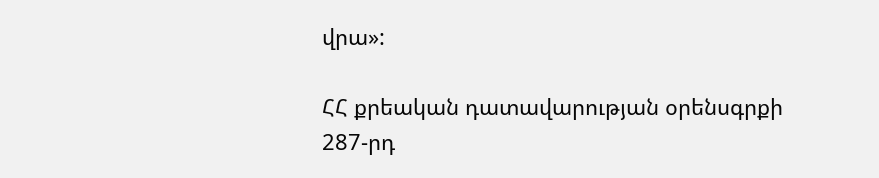վրա»:

ՀՀ քրեական դատավարության օրենսգրքի 287-րդ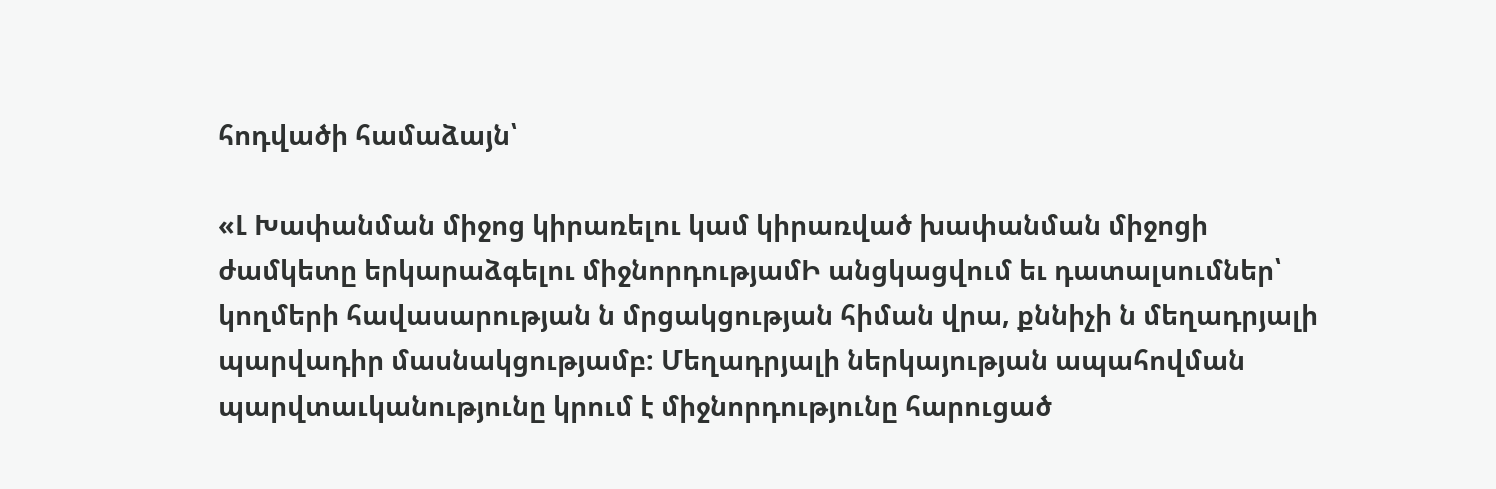հոդվածի համաձայն՝

«Լ Խափանման միջոց կիրառելու կամ կիրառված խափանման միջոցի ժամկետը երկարաձգելու միջնորդությամԻ անցկացվում եւ դատալսումներ՝ կողմերի հավասարության ն մրցակցության հիման վրա, քննիչի ն մեղադրյալի պարվադիր մասնակցությամբ: Մեղադրյալի ներկայության ապահովման պարվտաւկանությունը կրում է միջնորդությունը հարուցած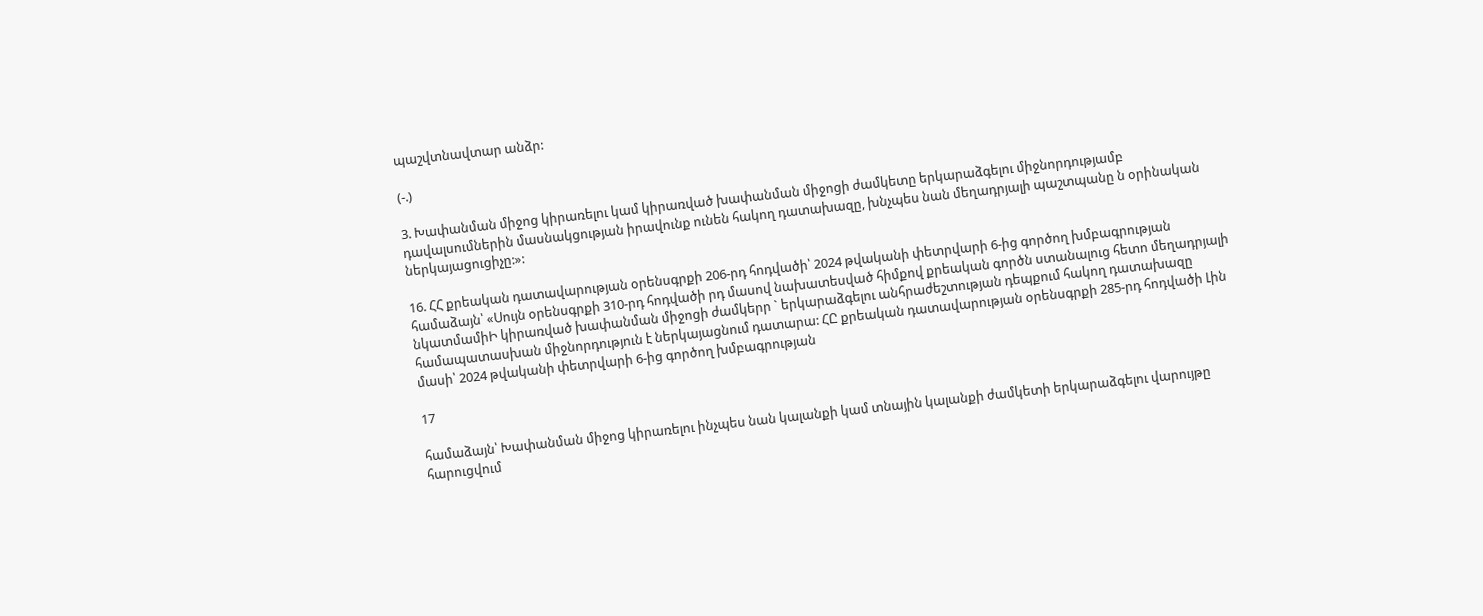պաշվտնավտար անձր:

(-.)

3. Խափանման միջոց կիրառելու կամ կիրառված խափանման միջոցի ժամկետը երկարաձգելու միջնորդությամբ դավալսումներին մասնակցության իրավունք ունեն հակող դատախազը, խնչպես նան մեղադրյալի պաշտպանը ն օրինական ներկայացուցիչը:»:

16. ՀՀ քրեական դատավարության օրենսգրքի 206-րդ հոդվածի՝ 2024 թվականի փետրվարի 6-ից գործող խմբագրության համաձայն՝ «Սույն օրենսգրքի 310-րդ հոդվածի րդ մասով նախատեսված հիմքով քրեական գործն ստանալուց հետո մեղադրյալի նկատմամիԻ կիրառված խափանման միջոցի ժամկերր ` երկարաձգելու անհրաժեշտության դեպքում հակող դատախազը համապատասխան միջնորդություն է ներկայացնում դատարա: ՀԸ քրեական դատավարության օրենսգրքի 285-րդ հոդվածի Լին մասի՝ 2024 թվականի փետրվարի 6-ից գործող խմբագրության

17

համաձայն՝ Խափանման միջոց կիրառելու ինչպես նան կալանքի կամ տնային կալանքի ժամկետի երկարաձգելու վարույթը հարուցվում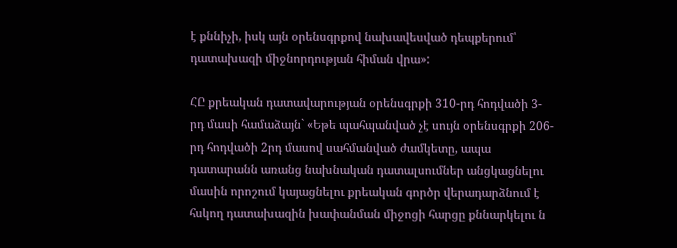է քննիչի, իսկ այն օրենսգրքով նախավեսված դեպքերում՝ դատախազի միջնորդության հիման վրա»:

ՀԸ քրեական դատավարության օրենսգրքի 310-րդ հոդվածի 3-րդ մասի համաձայն` «Եթե պահպանված չէ սույն օրենսգրքի 206-րդ հոդվածի 2րդ մասով սահմանված ժամկետը, ապա դատարանն առանց նախնական դատալսումներ անցկացնելու մասին որոշում կայացնելու քրեական գործր վերադարձնում է հսկող դատախազին խափանման միջոցի հարցը քննարկելու ն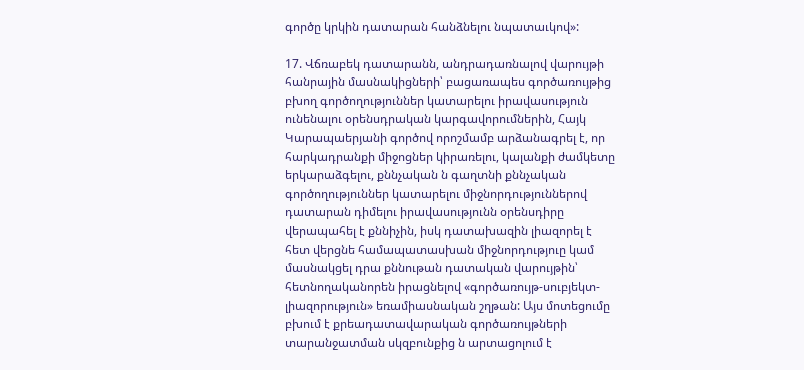գործը կրկին դատարան հանձնելու նպատաւկով»:

17. Վճռաբեկ դատարանն, անդրադառնալով վարույթի հանրային մասնակիցների՝ բացառապես գործառույթից բխող գործողություններ կատարելու իրավասություն ունենալու օրենսդրական կարգավորումներին, Հայկ Կարապաերյանի գործով որոշմամբ արձանագրել է, որ հարկադրանքի միջոցներ կիրառելու, կալանքի ժամկետը երկարաձգելու, քննչական ն գաղտնի քննչական գործողություններ կատարելու միջնորդություններով դատարան դիմելու իրավասությունն օրենսդիրը վերապահել է քննիչին, իսկ դատախազին լիազորել է հետ վերցնե համապատասխան միջնորդություը կամ մասնակցել դրա քննութան դատական վարույթին՝ հետնողականորեն իրացնելով «գործառույթ-սուբյեկտ-լիազորություն» եռամիասնական շղթան: Այս մոտեցումը բխում է քրեադատավարական գործառույթների տարանջատման սկզբունքից ն արտացոլում է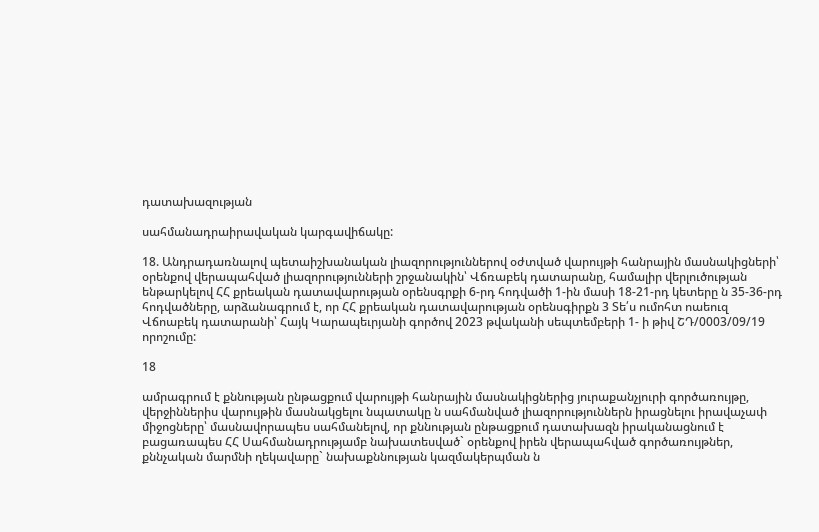դատախազության

սահմանադրաիրավական կարգավիճակը:

18. Անդրադառնալով պետաիշխանական լիազորություններով օժտված վարույթի հանրային մասնակիցների՝ օրենքով վերապահված լիազորությունների շրջանակին՝ Վճռաբեկ դատարանը, համալիր վերլուծության ենթարկելով ՀՀ քրեական դատավարության օրենսգրքի 6-րդ հոդվածի 1-ին մասի 18-21-րդ կետերը ն 35-36-րդ հոդվածները, արձանագրում է, որ ՀՀ քրեական դատավարության օրենսգիրքն 3 Տե՛ս ումոհտ ոաեուզ Վճոաբեկ դատարանի՝ Հայկ Կարապեւրյանի գործով 2023 թվականի սեպտեմբերի 1- ի թիվ ՇԴ/0003/09/19 որոշումը:

18

ամրագրում է քննության ընթացքում վարույթի հանրային մասնակիցներից յուրաքանչյուրի գործառույթը, վերջիններիս վարույթին մասնակցելու նպատակը ն սահմանված լիազորություններն իրացնելու իրավաչափ միջոցները՝ մասնավորապես սահմանելով, որ քննության ընթացքում դատախազն իրականացնում է բացառապես ՀՀ Սահմանադրությամբ նախատեսված` օրենքով իրեն վերապահված գործառույթներ, քննչական մարմնի ղեկավարը` նախաքննության կազմակերպման ն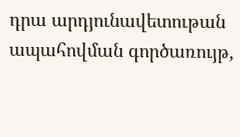դրա արդյունավետութան ապահովման գործառույթ,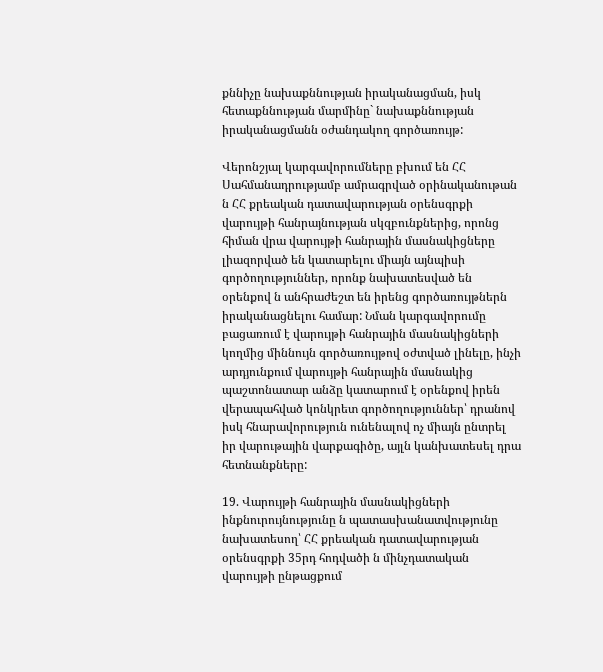քննիչը նախաքննության իրականացման, իսկ հետաքննության մարմինը` նախաքննության իրականացմանն օժանդակող գործառույթ:

Վերոնշյալ կարգավորումները բխում են ՀՀ Սահմանադրությամբ ամրագրված օրինականութան ն ՀՀ քրեական դատավարության օրենսգրքի վարույթի հանրայնության սկզբունքներից, որոնց հիման վրա վարույթի հանրային մասնակիցները լիազորված են կատարելու միայն այնպիսի գործողություններ, որոնք նախատեսված են օրենքով ն անհրաժեշտ են իրենց գործառույթներն իրականացնելու համար: Նման կարգավորումը բացառում է վարույթի հանրային մասնակիցների կողմից միննույն գործառույթով օժտված լինելը, ինչի արդյունքում վարույթի հանրային մասնակից պաշտոնատար անձը կատարում է օրենքով իրեն վերապահված կոնկրետ գործողություններ՝ դրանով իսկ հնարավորություն ունենալով ոչ միայն ընտրել իր վարութային վարքագիծը, այլն կանխատեսել դրա հետնանքները:

19. Վարույթի հանրային մասնակիցների ինքնուրույնությունը ն պատասխանատվությունը նախատեսող՝ ՀՀ քրեական դատավարության օրենսգրքի 35րդ հոդվածի ն մինչդատական վարույթի ընթացքում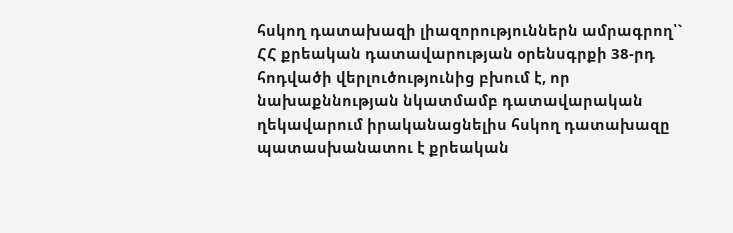հսկող դատախազի լիազորություններն ամրագրող՝` ՀՀ քրեական դատավարության օրենսգրքի 38-րդ հոդվածի վերլուծությունից բխում է, որ նախաքննության նկատմամբ դատավարական ղեկավարում իրականացնելիս հսկող դատախազը պատասխանատու է քրեական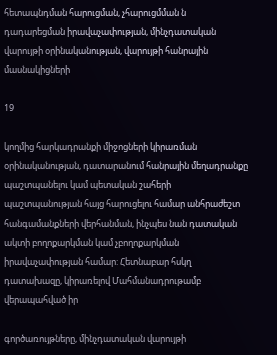հետապնդման հարուցման, չհարուցմման ն դադարեցման իրավաչափության, մինչդատական վարույթի օրինականության, վարույթի հանրային մասնակիցների

19

կողմից հարկադրանքի միջոցների կիրառման օրինականության, դատարանում հանրային մեղադրանքը պաշտպանելու կամ պետական շահերի պաշտպանության հայց հարուցելու համար անհրաժեշտ հանգամանքների վերհանման, ինչպես նան դատական ակտի բողոքարկման կամ չբողոքարկման իրավաչափության համար: Հետնաբար հսկղ դատախազը, կիրառելով Մահմանադրութամբ վերապահված իր

գործառույթները, մինչդատական վարույթի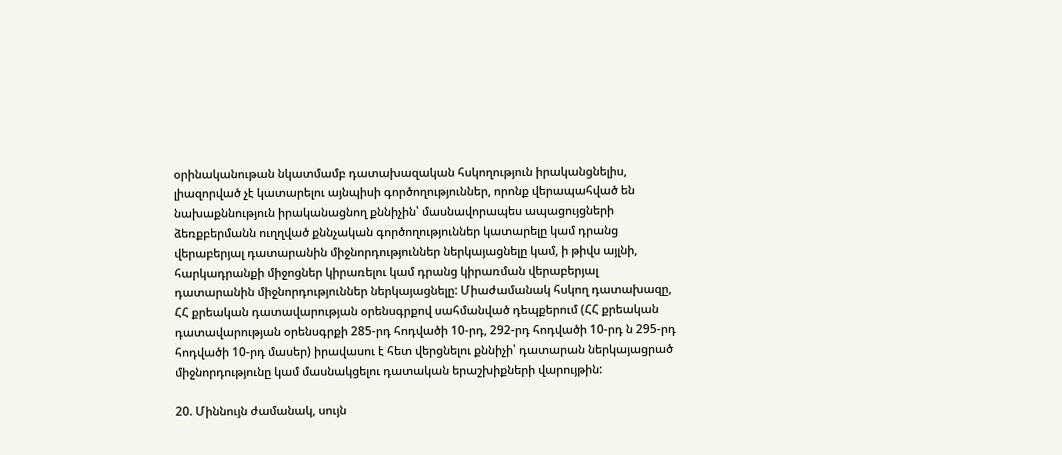օրինականութան նկատմամբ դատախազական հսկողություն իրականցնելիս, լիազորված չէ կատարելու այնպիսի գործողություններ, որոնք վերապահված են նախաքննություն իրականացնող քննիչին՝ մասնավորապես ապացույցների ձեռքբերմանն ուղղված քննչական գործողություններ կատարելը կամ դրանց վերաբերյալ դատարանին միջնորդություններ ներկայացնելը կամ, ի թիվս այլնի, հարկադրանքի միջոցներ կիրառելու կամ դրանց կիրառման վերաբերյալ դատարանին միջնորդություններ ներկայացնելը: Միաժամանակ հսկող դատախազը, ՀՀ քրեական դատավարության օրենսգրքով սահմանված դեպքերում (ՀՀ քրեական դատավարության օրենսգրքի 285-րդ հոդվածի 10-րդ, 292-րդ հոդվածի 10-րդ ն 295-րդ հոդվածի 10-րդ մասեր) իրավասու է հետ վերցնելու քննիչի՝ դատարան ներկայացրած միջնորդությունը կամ մասնակցելու դատական երաշխիքների վարույթին:

20. Միննույն ժամանակ, սույն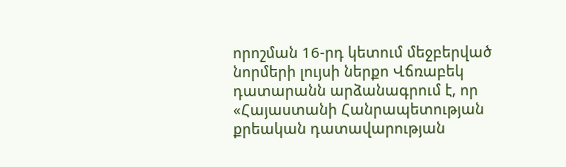որոշման 16-րդ կետում մեջբերված նորմերի լույսի ներքո Վճռաբեկ դատարանն արձանագրում է, որ «Հայաստանի Հանրապետության քրեական դատավարության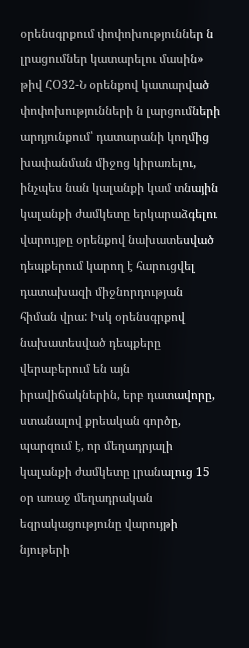օրենսգրքում փոփոխություններ ն լրացումներ կատարելու մասին» թիվ ՀՕ32-Ն օրենքով կատարված փոփոխությունների ն լարցումների արդյունքում՝ դատարանի կողմից խափանման միջոց կիրառելու, ինչպես նան կալանքի կամ տնային կալանքի ժամկետը երկարաձգելու վարույթը օրենքով նախատեսված դեպքերում կարող է հարուցվել դատախազի միջնորդության հիման վրա: Իսկ օրենսգրքով նախատեսված դեպքերը վերաբերում են այն իրավիճակներին, երբ դատավորը, ստանալով քրեական գործը, պարզում է, որ մեղադրյալի կալանքի ժամկետը լրանալուց 15 օր առաջ մեղադրական եզրակացությունը վարույթի նյութերի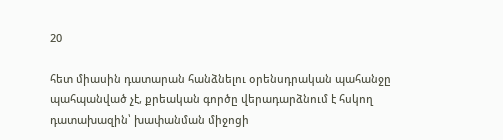20

հետ միասին դատարան հանձնելու օրենսդրական պահանջը պահպանված չէ, քրեական գործը վերադարձնում է հսկող դատախազին՝ խափանման միջոցի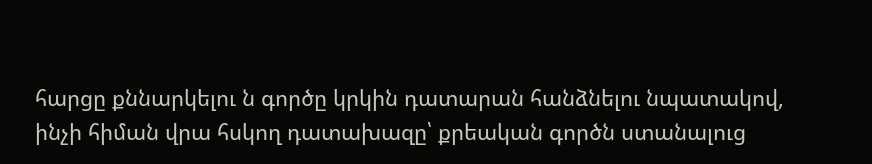հարցը քննարկելու ն գործը կրկին դատարան հանձնելու նպատակով, ինչի հիման վրա հսկող դատախազը՝ քրեական գործն ստանալուց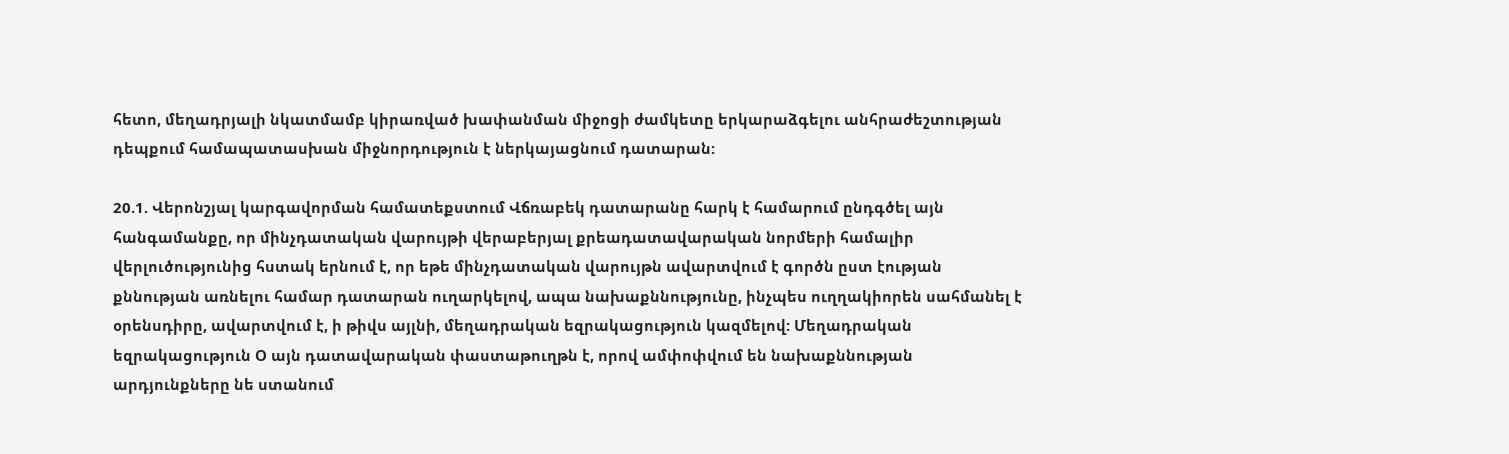հետո, մեղադրյալի նկատմամբ կիրառված խափանման միջոցի ժամկետը երկարաձգելու անհրաժեշտության դեպքում համապատասխան միջնորդություն է ներկայացնում դատարան:

20.1. Վերոնշյալ կարգավորման համատեքստում Վճռաբեկ դատարանը հարկ է համարում ընդգծել այն հանգամանքը, որ մինչդատական վարույթի վերաբերյալ քրեադատավարական նորմերի համալիր վերլուծությունից հստակ երնում է, որ եթե մինչդատական վարույթն ավարտվում է գործն ըստ էության քննության առնելու համար դատարան ուղարկելով, ապա նախաքննությունը, ինչպես ուղղակիորեն սահմանել է օրենսդիրը, ավարտվում է, ի թիվս այլնի, մեղադրական եզրակացություն կազմելով: Մեղադրական եզրակացություն Օ այն դատավարական փաստաթուղթն է, որով ամփոփվում են նախաքննության արդյունքները նե ստանում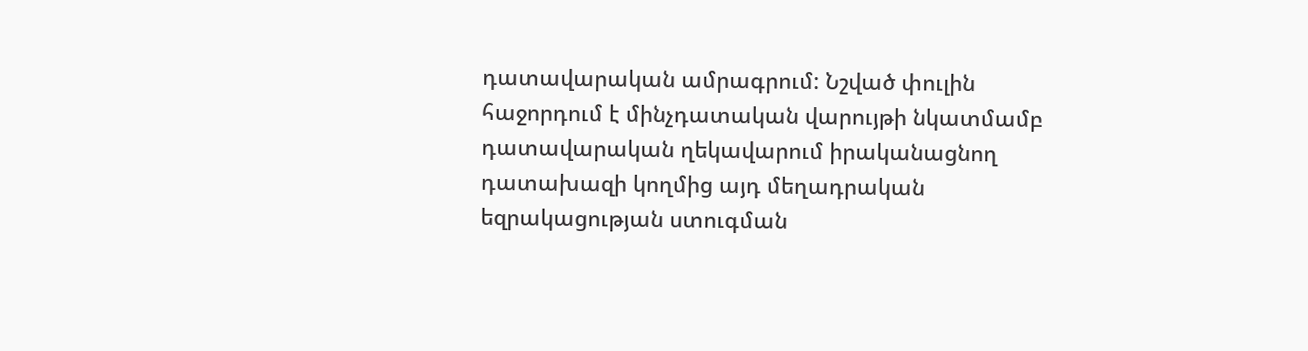դատավարական ամրագրում: Նշված փուլին հաջորդում է մինչդատական վարույթի նկատմամբ դատավարական ղեկավարում իրականացնող դատախազի կողմից այդ մեղադրական եզրակացության ստուգման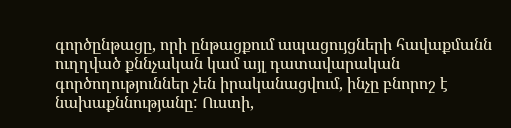գործընթացը, որի ընթացքում ապացույցների հավաքմանն ուղղված քննչական կամ այլ դատավարական գործողություններ չեն իրականացվում, ինչը բնորոշ է նախաքննությանը: Ուստի,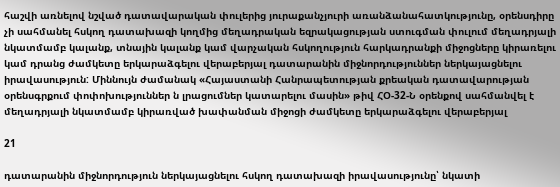հաշվի առնելով նշված դատավարական փուլերից յուրաքանչյուրի առանձանահատկությունը, օրենսդիրը չի սահմանել հսկող դատախազի կողմից մեղադրական եզրակացության ստուգման փուլում մեղադրյալի նկատմամբ կալանք, տնային կալանք կամ վարչական հսկողություն հարկադրանքի միջոցները կիրառելու կամ դրանց ժամկետը երկարաձգելու վերաբերյալ դատարանին միջնորդություններ ներկայացնելու իրավասություն: Միննույն ժամանակ «Հայաստանի Հանրապետության քրեական դատավարության օրենսգրքում փոփոխություններ ն լրացումներ կատարելու մասին» թիվ ՀՕ-32-Ն օրենքով սահմանվել է մեղադրյալի նկատմամբ կիրառված խափանման միջոցի ժամկետը երկարաձգելու վերաբերյալ

21

դատարանին միջնորդություն ներկայացնելու հսկող դատախազի իրավասությունը՝ նկատի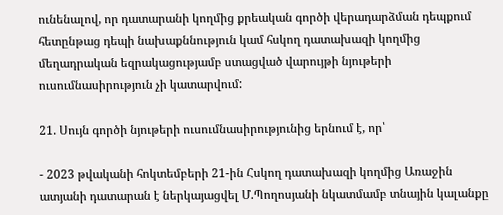ունենալով, որ դատարանի կողմից քրեական գործի վերադարձման դեպքում հետընթաց դեպի նախաքննություն կամ հսկող դատախազի կողմից մեղադրական եզրակացությամբ ստացված վարույթի նյութերի ուսումնասիրություն չի կատարվում:

21. Սույն գործի նյութերի ուսումնասիրությունից երնում է, որ՝

- 2023 թվականի հոկտեմբերի 21-ին Հսկող դատախազի կողմից Առաջին ատյանի դատարան է ներկայացվել Մ.Պողոսյանի նկատմամբ տնային կալանքը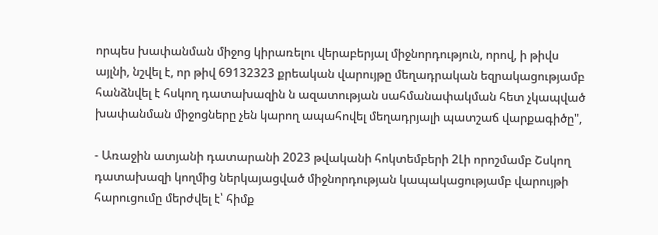որպես խափանման միջոց կիրառելու վերաբերյալ միջնորդություն, որով, ի թիվս այլնի, նշվել է, որ թիվ 69132323 քրեական վարույթը մեղադրական եզրակացությամբ հանձնվել է հսկող դատախազին ն ազատության սահմանափակման հետ չկապված խափանման միջոցները չեն կարող ապահովել մեղադրյալի պատշաճ վարքագիծը",

- Առաջին ատյանի դատարանի 2023 թվականի հոկտեմբերի 2Լի որոշմամբ Շսկող դատախազի կողմից ներկայացված միջնորդության կապակացությամբ վարույթի հարուցումը մերժվել է՝ հիմք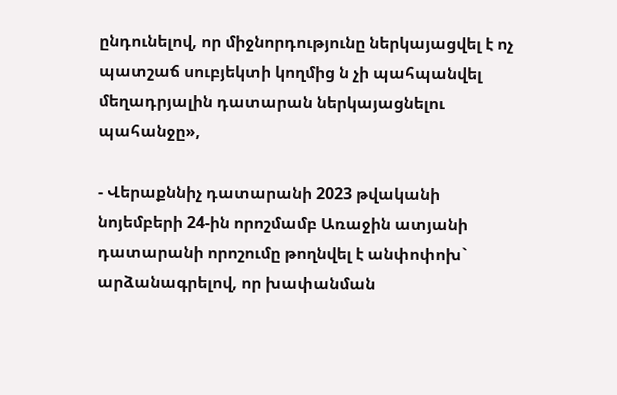ընդունելով, որ միջնորդությունը ներկայացվել է ոչ պատշաճ սուբյեկտի կողմից ն չի պահպանվել մեղադրյալին դատարան ներկայացնելու պահանջը»,

- Վերաքննիչ դատարանի 2023 թվականի նոյեմբերի 24-ին որոշմամբ Առաջին ատյանի դատարանի որոշումը թողնվել է անփոփոխ` արձանագրելով, որ խափանման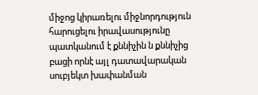միջոց կիրառելու միջնորդություն հարուցելու իրավասությունը պատկանում է քննիչին ն քննիչից բացի որնէ այլ դատավարական սուբյեկտ խափանման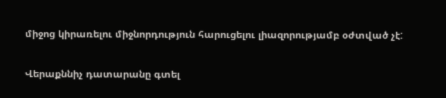միջոց կիրառելու միջնորդություն հարուցելու լիազորությամբ օժտված չէ:

Վերաքննիչ դատարանը գտել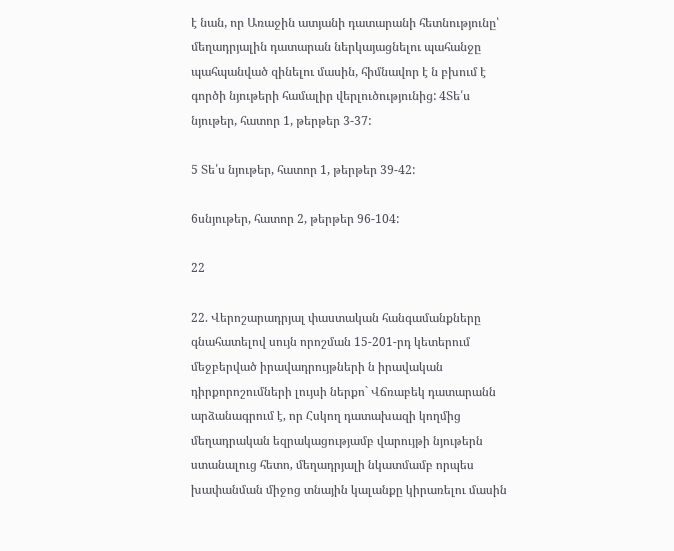է նան, որ Առաջին ատյանի դատարանի հետնությունը՝ մեղադրյալին դատարան ներկայացնելու պահանջը պահպանված զինելու մասին, հիմնավոր է ն բխում է գործի նյութերի համալիր վերլուծությունից: 4Տե՛ս նյութեր, հատոր 1, թերթեր 3-37:

5 Տե՛ս նյութեր, հատոր 1, թերթեր 39-42:

6սնյութեր, հատոր 2, թերթեր 96-104:

22

22. Վերոշարադրյալ փաստական հանգամանքները գնահատելով սույն որոշման 15-201-րդ կետերում մեջբերված իրավադրույթների ն իրավական դիրքորոշումների լույսի ներքո` Վճռաբեկ դատարանն արձանագրում է, որ Հսկող դատախազի կողմից մեղադրական եզրակացությամբ վարույթի նյութերն ստանալուց հետո, մեղադրյալի նկատմամբ որպես խափանման միջոց տնային կալանքը կիրառելու մասին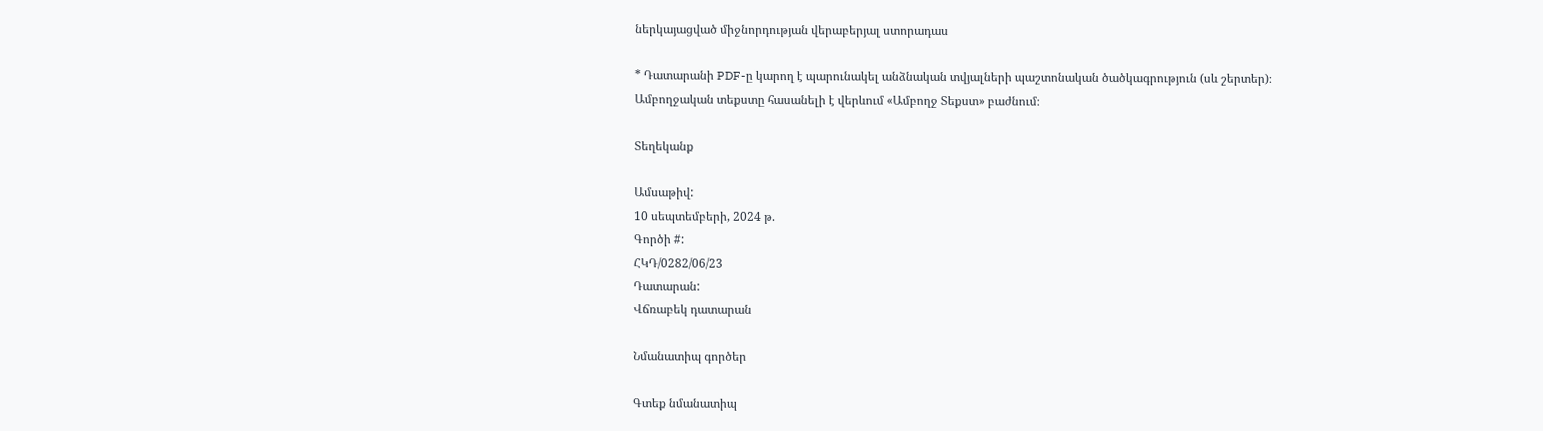ներկայացված միջնորդության վերաբերյալ ստորադաս

* Դատարանի PDF-ը կարող է պարունակել անձնական տվյալների պաշտոնական ծածկագրություն (սև շերտեր)։ Ամբողջական տեքստը հասանելի է վերևում «Ամբողջ Տեքստ» բաժնում։

Տեղեկանք

Ամսաթիվ:
10 սեպտեմբերի, 2024 թ.
Գործի #:
ՀԿԴ/0282/06/23
Դատարան:
Վճռաբեկ դատարան

Նմանատիպ գործեր

Գտեք նմանատիպ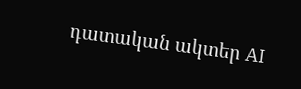դատական ակտեր AI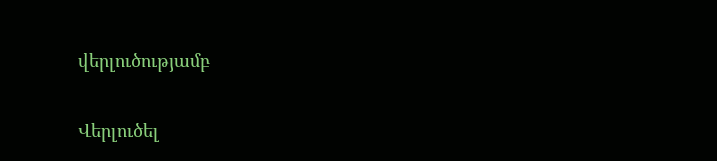վերլուծությամբ

Վերլուծել